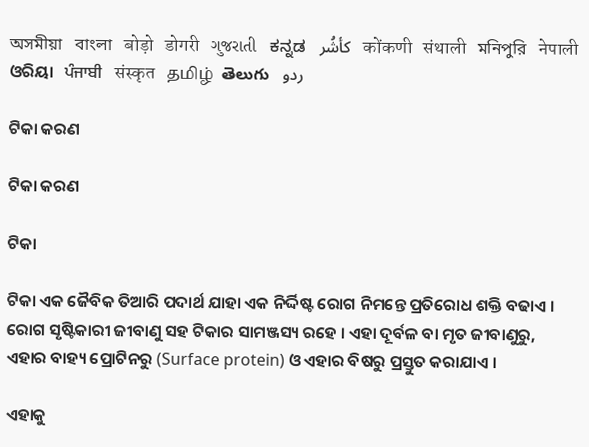অসমীয়া   বাংলা   बोड़ो   डोगरी   ગુજરાતી   ಕನ್ನಡ   كأشُر   कोंकणी   संथाली   মনিপুরি   नेपाली   ଓରିୟା   ਪੰਜਾਬੀ   संस्कृत   தமிழ்  తెలుగు   ردو

ଟିକା କରଣ

ଟିକା କରଣ

ଟିକା

ଟିକା ଏକ ଜୈବିକ ତିଆରି ପଦାର୍ଥ ଯାହା ଏକ ନିର୍ଦ୍ଦିଷ୍ଟ ରୋଗ ନିମନ୍ତେ ପ୍ରତିରୋଧ ଶକ୍ତି ବଢାଏ । ରୋଗ ସୃଷ୍ଟିକାରୀ ଜୀବାଣୁ ସହ ଟିକାର ସାମଞ୍ଜସ୍ୟ ରହେ । ଏହା ଦୂର୍ବଳ ବା ମୃତ ଜୀବାଣୁରୁ, ଏହାର ବାହ୍ୟ ପ୍ରୋଟିନରୁ (Surface protein) ଓ ଏହାର ବିଷରୁ ପ୍ରସ୍ତୁତ କରାଯାଏ ।

ଏହାକୁ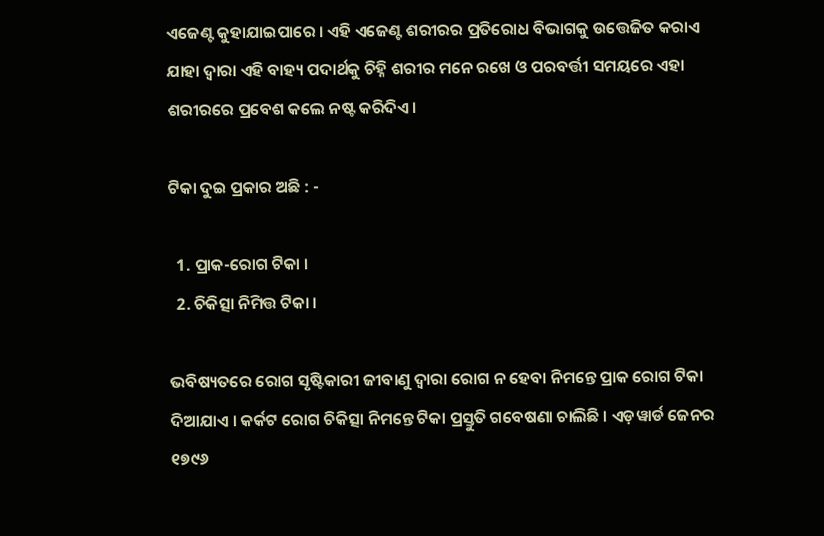ଏଜେଣ୍ଟ କୁହାଯାଇପାରେ । ଏହି ଏଜେଣ୍ଟ ଶରୀରର ପ୍ରତିରୋଧ ବିଭାଗକୁ ଉତ୍ତେଜିତ କରାଏ ଯାହା ଦ୍ଵାରା ଏହି ବାହ୍ୟ ପଦାର୍ଥକୁ ଚିହ୍ନି ଶରୀର ମନେ ରଖେ ଓ ପରବର୍ତ୍ତୀ ସମୟରେ ଏହା ଶରୀରରେ ପ୍ରବେଶ କଲେ ନଷ୍ଟ କରିଦିଏ।

ଟିକା ଦୁଇ ପ୍ରକାର ଅଛି : -

  1. ପ୍ରାକ-ରୋଗ ଟିକା ।
  2. ଚିକିତ୍ସା ନିମିତ୍ତ ଟିକା ।

ଭବିଷ୍ୟତରେ ରୋଗ ସୃଷ୍ଟିକାରୀ ଜୀବାଣୁ ଦ୍ଵାରା ରୋଗ ନ ହେବା ନିମନ୍ତେ ପ୍ରାକ ରୋଗ ଟିକା ଦିଆଯାଏ । କର୍କଟ ରୋଗ ଚିକିତ୍ସା ନିମନ୍ତେ ଟିକା ପ୍ରସ୍ତୁତି ଗବେଷଣା ଚାଲିଛି । ଏଡ଼ୱାର୍ଡ ଜେନର ୧୭୯୬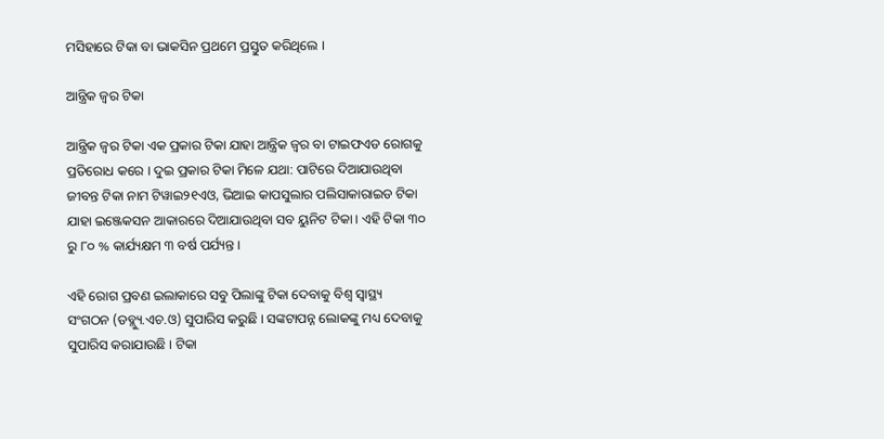ମସିହାରେ ଟିକା ବା ଭାକସିନ ପ୍ରଥମେ ପ୍ରସ୍ତୁତ କରିଥିଲେ ।

ଆନ୍ତ୍ରିକ ଜ୍ଵର ଟିକା

ଆନ୍ତ୍ରିକ ଜ୍ୱର ଟିକା ଏକ ପ୍ରକାର ଟିକା ଯାହା ଆନ୍ତ୍ରିକ ଜ୍ୱର ବା ଟାଇଫଏଡ ରୋଗକୁ ପ୍ରତିରୋଧ କରେ । ଦୁଇ ପ୍ରକାର ଟିକା ମିଳେ ଯଥା: ପାଟିରେ ଦିଆଯାଉଥିବା ଜୀବନ୍ତ ଟିକା ନାମ ଟିୱାଇ୨୧ଏଓ, ଭିଆଇ କାପସୁଲାର ପଲିସାକାରାଇଡ ଟିକା ଯାହା ଇଞ୍ଜେକସନ ଆକାରରେ ଦିଆଯାଉଥିବା ସବ ୟୁନିଟ ଟିକା । ଏହି ଟିକା ୩୦ ରୁ ୮୦ % କାର୍ଯ୍ୟକ୍ଷମ ୩ ବର୍ଷ ପର୍ଯ୍ୟନ୍ତ।

ଏହି ରୋଗ ପ୍ରବଣ ଇଲାକାରେ ସବୁ ପିଲାଙ୍କୁ ଟିକା ଦେବାକୁ ବିଶ୍ୱ ସ୍ୱାସ୍ଥ୍ୟ ସଂଗଠନ (ଡବ୍ଲ୍ୟୁ.ଏଚ.ଓ) ସୁପାରିସ କରୁଛି । ସଙ୍କଟାପନ୍ନ ଲୋକଙ୍କୁ ମଧ୍ୟ ଦେବାକୁ ସୁପାରିସ କରାଯାଉଛି । ଟିକା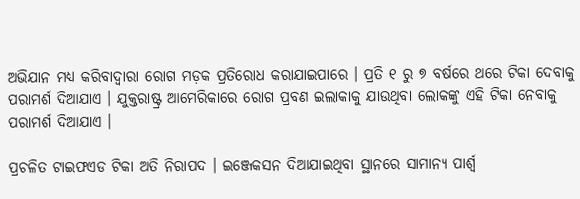ଅଭିଯାନ ମଧ୍ୟ କରିବାଦ୍ୱାରା ରୋଗ ମଡ଼କ ପ୍ରତିରୋଧ କରାଯାଇପାରେ । ପ୍ରତି ୧ ରୁ ୭ ବର୍ଷରେ ଥରେ ଟିକା ଦେବାକୁ ପରାମର୍ଶ ଦିଆଯାଏ । ଯୁକ୍ତରାଷ୍ଟ୍ର ଆମେରିକାରେ ରୋଗ ପ୍ରବଣ ଇଲାକାକୁ ଯାଉଥିବା ଲୋକଙ୍କୁ ଏହି ଟିକା ନେବାକୁ ପରାମର୍ଶ ଦିଆଯାଏ ।

ପ୍ରଚଳିତ ଟାଇଫଏଡ ଟିକା ଅତି ନିରାପଦ । ଇଞ୍ଜେକସନ ଦିଆଯାଇଥିବା ସ୍ଥାନରେ ସାମାନ୍ୟ ପାର୍ଶ୍ୱ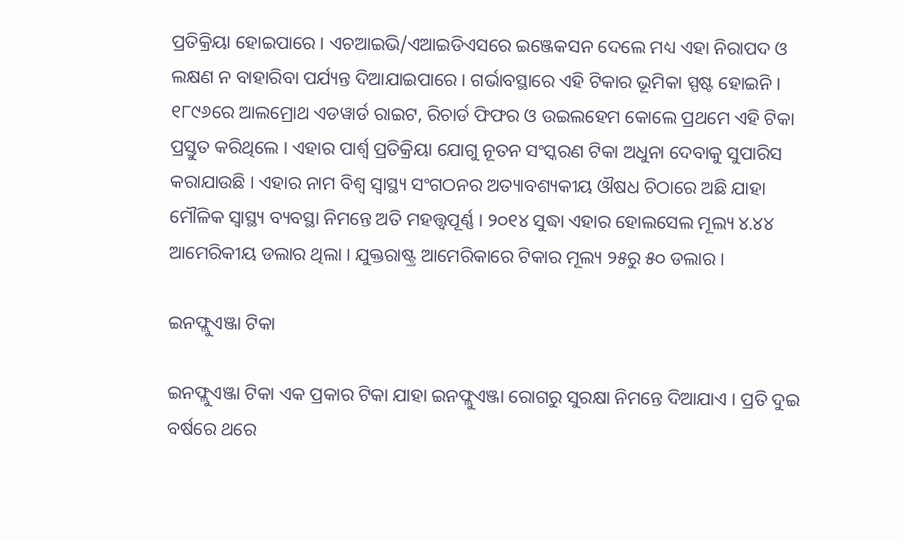ପ୍ରତିକ୍ରିୟା ହୋଇପାରେ । ଏଚଆଇଭି/ଏଆଇଡିଏସରେ ଇଞ୍ଜେକସନ ଦେଲେ ମଧ୍ୟ ଏହା ନିରାପଦ ଓ ଲକ୍ଷଣ ନ ବାହାରିବା ପର୍ଯ୍ୟନ୍ତ ଦିଆଯାଇପାରେ । ଗର୍ଭାବସ୍ଥାରେ ଏହି ଟିକାର ଭୂମିକା ସ୍ପଷ୍ଟ ହୋଇନି । ୧୮୯୬ରେ ଆଲମ୍ରୋଥ ଏଡ‌ୱାର୍ଡ ରାଇଟ, ରିଚାର୍ଡ ଫିଫର ଓ ଉଇଲହେମ କୋଲେ ପ୍ରଥମେ ଏହି ଟିକା ପ୍ରସ୍ତୁତ କରିଥିଲେ । ଏହାର ପାର୍ଶ୍ୱ ପ୍ରତିକ୍ରିୟା ଯୋଗୁ ନୂତନ ସଂସ୍କରଣ ଟିକା ଅଧୁନା ଦେବାକୁ ସୁପାରିସ କରାଯାଉଛି । ଏହାର ନାମ ବିଶ୍ୱ ସ୍ୱାସ୍ଥ୍ୟ ସଂଗଠନର ଅତ୍ୟାବଶ୍ୟକୀୟ ଔଷଧ ଚିଠାରେ ଅଛି ଯାହା ମୌଳିକ ସ୍ୱାସ୍ଥ୍ୟ ବ୍ୟବସ୍ଥା ନିମନ୍ତେ ଅତି ମହତ୍ତ୍ୱପୂର୍ଣ୍ଣ । ୨୦୧୪ ସୁଦ୍ଧା ଏହାର ହୋଲସେଲ ମୂଲ୍ୟ ୪.୪୪ ଆମେରିକୀୟ ଡଲାର ଥିଲା । ଯୁକ୍ତରାଷ୍ଟ୍ର ଆମେରିକାରେ ଟିକାର ମୂଲ୍ୟ ୨୫ରୁ ୫୦ ଡଲାର ।

ଇନଫ୍ଲୁଏଞ୍ଜା ଟିକା

ଇନଫ୍ଲୁଏଞ୍ଜା ଟିକା ଏକ ପ୍ରକାର ଟିକା ଯାହା ଇନଫ୍ଲୁଏଞ୍ଜା ରୋଗରୁ ସୁରକ୍ଷା ନିମନ୍ତେ ଦିଆଯାଏ । ପ୍ରତି ଦୁଇ ବର୍ଷରେ ଥରେ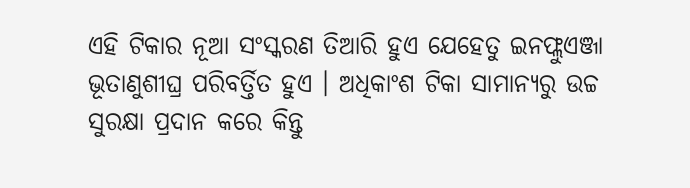ଏହି ଟିକାର ନୂଆ ସଂସ୍କରଣ ତିଆରି ହୁଏ ଯେହେତୁ ଇନଫ୍ଲୁଏଞ୍ଜା ଭୂତାଣୁଶୀଘ୍ର ପରିବର୍ତ୍ତିତ ହୁଏ । ଅଧିକାଂଶ ଟିକା ସାମାନ୍ୟରୁ ଉଚ୍ଚ ସୁରକ୍ଷା ପ୍ରଦାନ କରେ କିନ୍ତୁ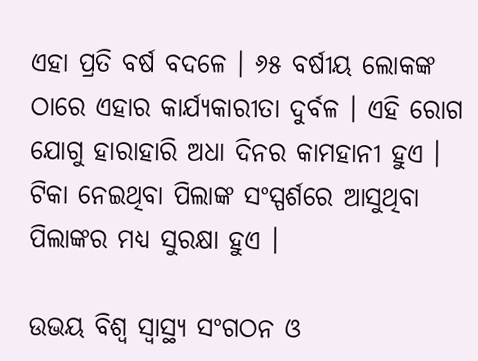ଏହା ପ୍ରତି ବର୍ଷ ବଦଳେ । ୬୫ ବର୍ଷୀୟ ଲୋକଙ୍କ ଠାରେ ଏହାର କାର୍ଯ୍ୟକାରୀତା ଦୁର୍ବଳ । ଏହି ରୋଗ ଯୋଗୁ ହାରାହାରି ଅଧା ଦିନର କାମହାନୀ ହୁଏ । ଟିକା ନେଇଥିବା ପିଲାଙ୍କ ସଂସ୍ପର୍ଶରେ ଆସୁଥିବା ପିଲାଙ୍କର ମଧ୍ୟ ସୁରକ୍ଷା ହୁଏ ।

ଉଭୟ ବିଶ୍ୱ ସ୍ୱାସ୍ଥ୍ୟ ସଂଗଠନ ଓ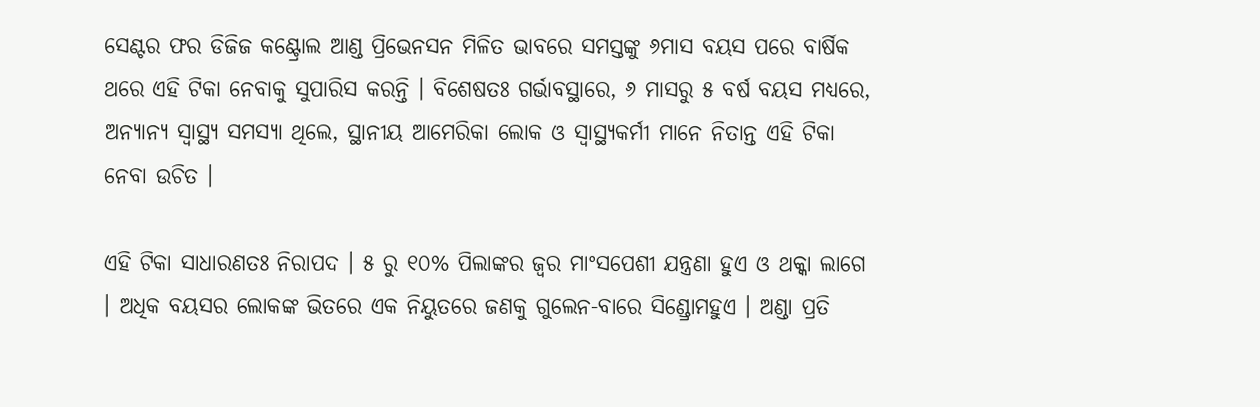ସେଣ୍ଟର ଫର ଡିଜିଜ କଣ୍ଟ୍ରୋଲ ଆଣ୍ଡ ପ୍ରିଭେନସନ ମିଳିତ ଭାବରେ ସମସ୍ତଙ୍କୁ ୬ମାସ ବୟସ ପରେ ବାର୍ଷିକ ଥରେ ଏହି ଟିକା ନେବାକୁ ସୁପାରିସ କରନ୍ତି । ବିଶେଷତଃ ଗର୍ଭାବସ୍ଥାରେ, ୬ ମାସରୁ ୫ ବର୍ଷ ବୟସ ମଧ୍ୟରେ, ଅନ୍ୟାନ୍ୟ ସ୍ୱାସ୍ଥ୍ୟ ସମସ୍ୟା ଥିଲେ, ସ୍ଥାନୀୟ ଆମେରିକା ଲୋକ ଓ ସ୍ୱାସ୍ଥ୍ୟକର୍ମୀ ମାନେ ନିତାନ୍ତ ଏହି ଟିକା ନେବା ଉଚିତ ।

ଏହି ଟିକା ସାଧାରଣତଃ ନିରାପଦ । ୫ ରୁ ୧୦% ପିଲାଙ୍କର ଜ୍ୱର ମାଂସପେଶୀ ଯନ୍ତ୍ରଣା ହୁଏ ଓ ଥକ୍କା ଲାଗେ । ଅଧିକ ବୟସର ଲୋକଙ୍କ ଭିତରେ ଏକ ନିୟୁତରେ ଜଣକୁ ଗୁଲେନ-ବାରେ ସିଣ୍ଡ୍ରୋମହୁଏ । ଅଣ୍ଡା ପ୍ରତି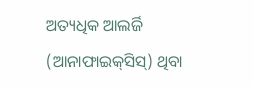ଅତ୍ୟଧିକ ଆଲର୍ଜି (ଆନାଫାଇକ୍‌ସିସ୍) ଥିବା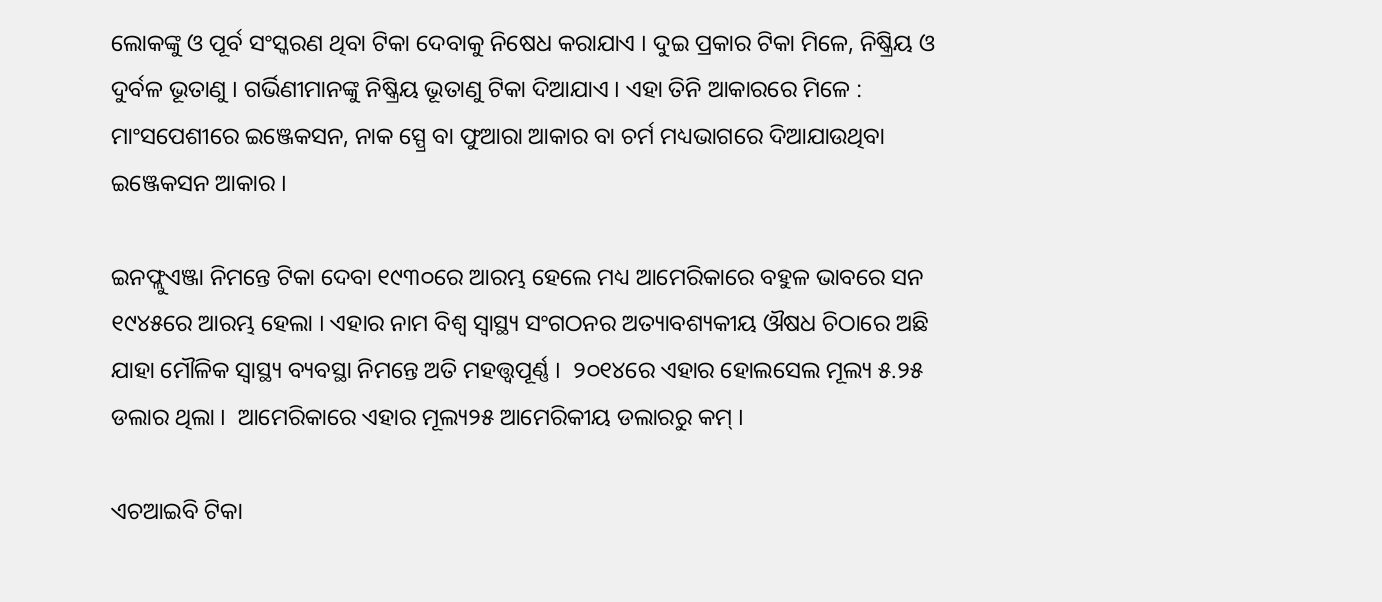ଲୋକ‌ଙ୍କୁ ଓ ପୂର୍ବ ସଂସ୍କରଣ ଥିବା ଟିକା ଦେବାକୁ ନିଷେଧ କରାଯାଏ । ଦୁଇ ପ୍ରକାର ଟିକା ମିଳେ, ନିଷ୍କ୍ରିୟ ଓ ଦୁର୍ବଳ ଭୂତାଣୁ । ଗର୍ଭିଣୀମାନଙ୍କୁ ନିଷ୍କ୍ରିୟ ଭୂତାଣୁ ଟିକା ଦିଆଯାଏ । ଏହା ତିନି ଆକାରରେ ମିଳେ : ମାଂସପେଶୀରେ ଇଞ୍ଜେକସନ, ନାକ ସ୍ପ୍ରେ ବା ଫୁଆରା ଆକାର ବା ଚର୍ମ ମଧ୍ୟଭାଗରେ ଦିଆଯାଉଥିବା ଇଞ୍ଜେକସନ ଆକାର ।

ଇନଫ୍ଲୁଏଞ୍ଜା ନିମନ୍ତେ ଟିକା ଦେବା ୧୯୩୦ରେ ଆରମ୍ଭ ହେଲେ ମଧ୍ୟ ଆମେରିକାରେ ବ‌ହୁଳ ଭାବରେ ସନ ୧୯୪୫ରେ ଆରମ୍ଭ ହେଲା । ଏହାର ନାମ ବିଶ୍ୱ ସ୍ୱାସ୍ଥ୍ୟ ସଂଗଠନର ଅତ୍ୟାବଶ୍ୟକୀୟ ଔଷଧ ଚିଠାରେ ଅଛି ଯାହା ମୌଳିକ ସ୍ୱାସ୍ଥ୍ୟ ବ୍ୟବସ୍ଥା ନିମନ୍ତେ ଅତି ମହତ୍ତ୍ୱପୂର୍ଣ୍ଣ ।  ୨୦୧୪ରେ ଏହାର ହୋଲସେଲ ମୂଲ୍ୟ ୫.୨୫ ଡଲାର ଥିଲା ।  ଆମେରିକାରେ ଏହାର ମୂଲ୍ୟ୨୫ ଆମେରିକୀୟ ଡଲାରରୁ କମ୍ ।

ଏଚଆଇବି ଟିକା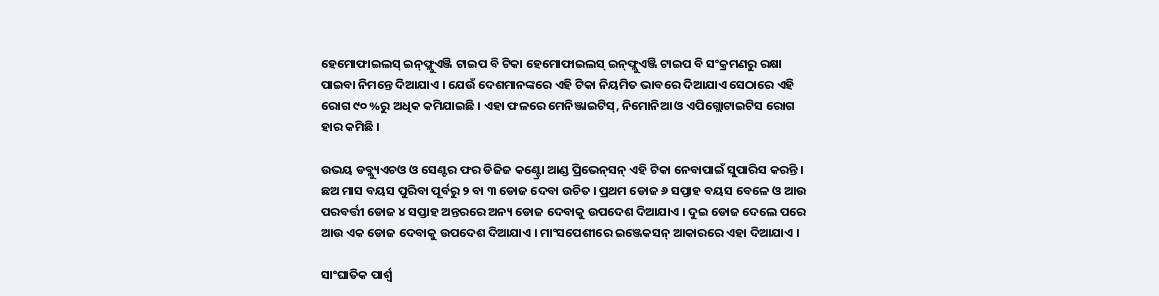ହେମୋଫାଇଲସ୍ ଇନ୍‌ଫ୍ଲୁଏଞ୍ଜି ଟାଇପ ବି ଟିକା ହେମୋଫାଇଲସ୍ ଇନ୍‌ଫ୍ଲୁଏଞ୍ଜି ଟାଇପ ବି ସଂକ୍ରମଣରୁ ରକ୍ଷା ପାଇବା ନିମନ୍ତେ ଦିଆଯାଏ । ଯେଉଁ ଦେଶମାନଙ୍କରେ ଏହି ଟିକା ନିୟମିତ ଭାବରେ ଦିଆଯାଏ ସେଠାରେ ଏହି ରୋଗ ୯୦ %ରୁ ଅଧିକ କମିଯାଇଛି । ଏହା ଫଳରେ ମେନିଞ୍ଜାଇଟିସ୍, ନିମୋନିଆ ଓ ଏପିଗ୍ଲୋଟାଇଟିସ ରୋଗ ହାର କମିଛି ।

ଉଭୟ ଡବ୍ଲ୍ୟୁଏଚଓ ଓ ସେଣ୍ଟର ଫର ଡିଜିଜ କଣ୍ଟ୍ରୋ ଆଣ୍ଡ ପ୍ରିଭେନ୍‌ସନ୍ ଏହି ଟିକା ନେବାପାଇଁ ସୁପାରିସ କରନ୍ତି । ଛଅ ମାସ ବୟସ ପୁରିବା ପୂର୍ବରୁ ୨ ବା ୩ ଡୋଜ ଦେବା ଉଚିତ । ପ୍ରଥମ ଡୋଜ ୬ ସପ୍ତାହ ବୟସ ବେଳେ ଓ ଆଉ ପରବର୍ତ୍ତୀ ଡୋଜ ୪ ସପ୍ତାହ ଅନ୍ତରରେ ଅନ୍ୟ ଡୋଜ ଦେବାକୁ ଉପଦେଶ ଦିଆଯାଏ । ଦୁଇ ଡୋଜ ଦେଲେ ପରେ ଆଉ ଏକ ଡୋଜ ଦେବାକୁ ଉପଦେଶ ଦିଆଯାଏ । ମାଂସପେଶୀରେ ଇଞ୍ଜେକସନ୍ ଆକାରରେ ଏହା ଦିଆଯାଏ ।

ସାଂଘାତିକ ପାର୍ଶ୍ୱ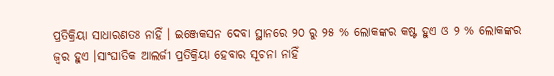ପ୍ରତିକ୍ରିୟା ସାଧାରଣତଃ ନାହିଁ । ଇଞ୍ଜେକସନ ଦେବା ସ୍ଥାନରେ ୨୦ ରୁ ୨୫ % ଲୋକଙ୍କର କଷ୍ଟ ହୁଏ ଓ ୨ % ଲୋକଙ୍କର ଜ୍ୱର ହୁଏ ।ସାଂଘାତିକ ଆଲର୍ଜୀ ପ୍ରତିକ୍ରିୟା ହେବାର ସୂଚନା ନାହିଁ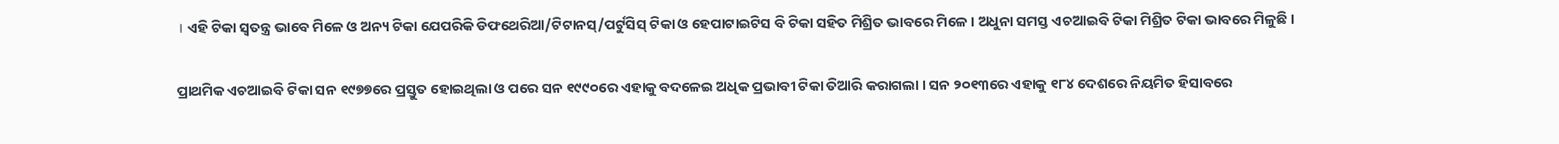। ଏହି ଟିକା ସ୍ୱତନ୍ତ୍ର ଭାବେ ମିଳେ ଓ ଅନ୍ୟ ଟିକା ଯେପରିକି ଡିଫଥେରିଆ/ଟିଟାନସ୍/ପର୍ଟୁସିସ୍ ଟିକା ଓ ହେପାଟାଇଟିସ ବି ଟିକା ସ‌ହିତ ମିଶ୍ରିତ ଭାବରେ ମିଳେ । ଅଧୁନା ସମସ୍ତ ଏଚଆଇବି ଟିକା ମିଶ୍ରିତ ଟିକା ଭାବରେ ମିଳୁଛି ।

ପ୍ରାଥମିକ ଏଚଆଇବି ଟିକା ସନ ୧୯୭୭ରେ ପ୍ରସ୍ତୁତ ହୋଇଥିଲା ଓ ପରେ ସନ ୧୯୯୦ରେ ଏହାକୁ ବଦଳେଇ ଅଧିକ ପ୍ରଭାବୀ ଟିକା ତିଆରି କରାଗଲା । ସନ ୨୦୧୩ରେ ଏହାକୁ ୧୮୪ ଦେଶରେ ନିୟମିତ ହିସାବରେ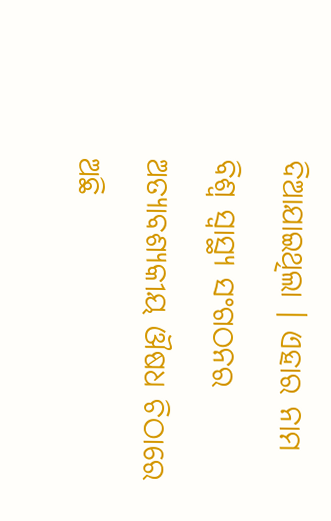ଦିଆଯାଇଥିଲା । ଏହାର ନାମ ବିଶ୍ୱ ସ୍ୱାସ୍ଥ୍ୟ ସଂଗଠନର ଅତ୍ୟାବଶ୍ୟକୀୟ ଔଷଧ ଚିଠାରେ ଅଛି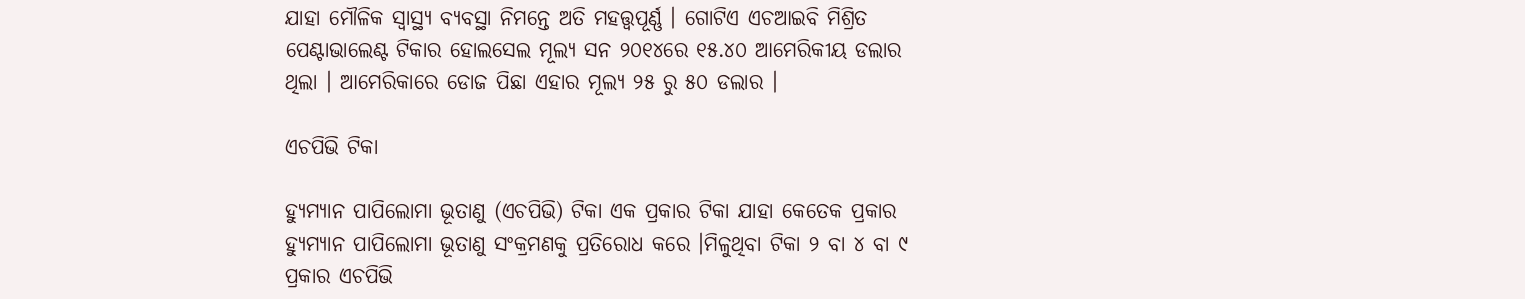ଯାହା ମୌଳିକ ସ୍ୱାସ୍ଥ୍ୟ ବ୍ୟବସ୍ଥା ନିମନ୍ତେ ଅତି ମହତ୍ତ୍ୱପୂର୍ଣ୍ଣ । ଗୋଟିଏ ଏଚଆଇବି ମିଶ୍ରିତ ପେଣ୍ଟାଭାଲେଣ୍ଟ ଟିକାର ହୋଲସେଲ ମୂଲ୍ୟ ସନ ୨୦୧୪ରେ ୧୫.୪୦ ଆମେରିକୀୟ ଡଲାର ଥିଲା । ଆମେରିକାରେ ଡୋଜ ପିଛା ଏହାର ମୂଲ୍ୟ ୨୫ ରୁ ୫୦ ଡଲାର ।

ଏଚପିଭି ଟିକା

ହ୍ୟୁମ୍ୟାନ ପାପିଲୋମା ଭୂତାଣୁ (ଏଚପିଭି) ଟିକା ଏକ ପ୍ରକାର ଟିକା ଯାହା କେତେକ ପ୍ରକାର ହ୍ୟୁମ୍ୟାନ ପାପିଲୋମା ଭୂତାଣୁ ସଂକ୍ରମଣକୁ ପ୍ରତିରୋଧ କରେ ।ମିଳୁଥିବା ଟିକା ୨ ବା ୪ ବା ୯ ପ୍ରକାର ଏଚପିଭି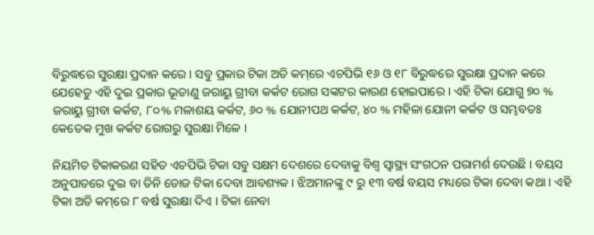ବିରୁଦ୍ଧରେ ସୁରକ୍ଷା ପ୍ରଦାନ କରେ । ସବୁ ପ୍ରକାର ଟିକା ଅତି କମ୍‌ରେ ଏଚପିଭି ୧୬ ଓ ୧୮ ବିରୁଦ୍ଧରେ ସୁରକ୍ଷା ପ୍ରଦାନ କରେ ଯେହେତୁ ଏହି ଦୁଇ ପ୍ରକାର ଭୂତାଣୁ ଜରାୟୁ ଗ୍ରୀବା କର୍କଟ ରୋଗ ସଙ୍କଟର କାରଣ ହୋଇପାରେ । ଏହି ଟିକା ଯୋଗୁ ୭୦ % ଜରାୟୁ ଗ୍ରୀବା କର୍କଟ, ୮୦% ମଳାଶୟ କର୍କଟ, ୬୦ % ଯୋନୀପଥ କର୍କଟ, ୪୦ % ମହିଳା ଯୋନୀ କର୍କଟ ଓ ସମ୍ଭବତଃ କେତେକ ମୁଖ କର୍କଟ ରୋଗରୁ ସୁରକ୍ଷା ମିଳେ ।

ନିୟମିତ ଟିକାକରଣ ସ‌ହିତ ଏଚପିଭି ଟିକା ସବୁ ସକ୍ଷମ ଦେଶରେ ଦେବାକୁ ବିଶ୍ୱ ସ୍ୱାସ୍ଥ୍ୟ ସଂଗଠନ ପରାମର୍ଶ ଦେଉଛି । ବୟସ ଅନୁପାତରେ ଦୁଇ ବା ତିନି ଡୋଜ ଟିକା ଦେବା ଆବଶ୍ୟକ । ଝିଅମାନଙ୍କୁ ୯ ରୁ ୧୩ ବର୍ଷ ବୟସ ମଧ୍ୟରେ ଟିକା ଦେବା କଥା । ଏହି ଟିକା ଅତି କମ୍‌ରେ ୮ ବର୍ଷ ସୁରକ୍ଷା ଦିଏ । ଟିକା ନେବା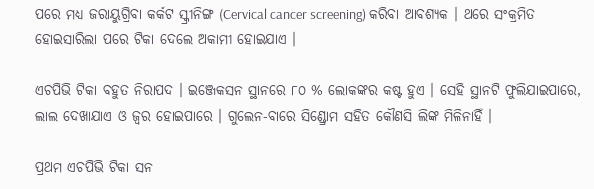ପରେ ମଧ୍ୟ ଜରାୟୁଗ୍ରିବା କର୍କଟ ସ୍କ୍ରୀନିଙ୍ଗ (Cervical cancer screening) କରିବା ଆବଶ୍ୟକ । ଥରେ ସଂକ୍ରମିତ ହୋଇସାରିଲା ପରେ ଟିକା ଦେଲେ ଅକାମୀ ହୋଇଯାଏ ।

ଏଚପିଭି ଟିକା ବ‌ହୁତ ନିରାପଦ । ଇଞ୍ଜେକସନ ସ୍ଥାନରେ ୮୦ % ଲୋକଙ୍କର କଷ୍ଟ ହୁଏ । ସେହି ସ୍ଥାନଟି ଫୁଲିଯାଇପାରେ, ଲାଲ ଦେଖାଯାଏ ଓ ଜ୍ୱର ହୋଇପାରେ । ଗୁଲେନ-ବାରେ ସିଣ୍ଡ୍ରୋମ ସ‌ହିତ କୌଣସି ଲିଙ୍କ ମିଳିନାହିଁ ।

ପ୍ରଥମ ଏଚପିଭି ଟିକା ସନ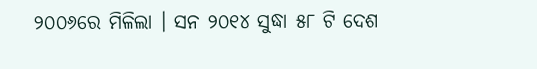୨୦୦୬ରେ ମିଳିଲା । ସନ ୨୦୧୪ ସୁଦ୍ଧା ୫୮ ଟି ଦେଶ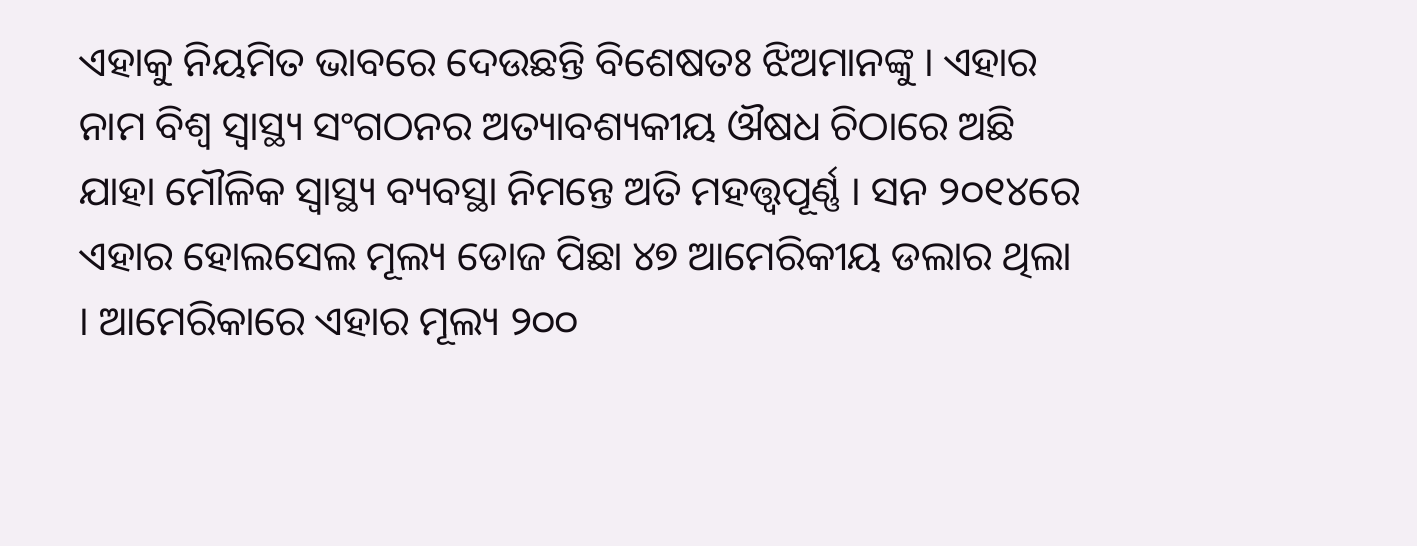ଏହାକୁ ନିୟମିତ ଭାବରେ ଦେଉଛନ୍ତି ବିଶେଷତଃ ଝିଅମାନଙ୍କୁ । ଏହାର ନାମ ବିଶ୍ୱ ସ୍ୱାସ୍ଥ୍ୟ ସଂଗଠନର ଅତ୍ୟାବଶ୍ୟକୀୟ ଔଷଧ ଚିଠାରେ ଅଛି ଯାହା ମୌଳିକ ସ୍ୱାସ୍ଥ୍ୟ ବ୍ୟବସ୍ଥା ନିମନ୍ତେ ଅତି ମହତ୍ତ୍ୱପୂର୍ଣ୍ଣ । ସନ ୨୦୧୪ରେ ଏହାର ହୋଲସେଲ ମୂଲ୍ୟ ଡୋଜ ପିଛା ୪୭ ଆମେରିକୀୟ ଡଲାର ଥିଲା । ଆମେରିକାରେ ଏହାର ମୂଲ୍ୟ ୨୦୦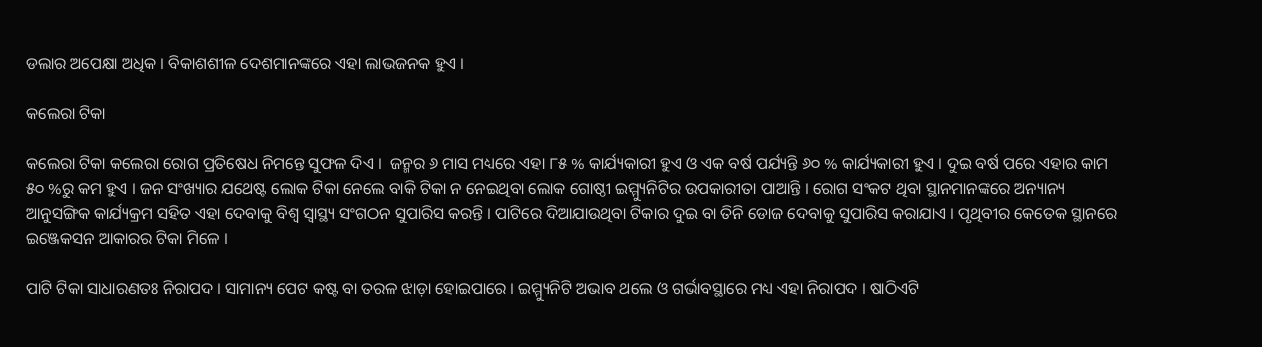ଡଲାର ଅପେକ୍ଷା ଅଧିକ । ବିକାଶଶୀଳ ଦେଶମାନଙ୍କରେ ଏହା ଲାଭଜନ‌କ ହୁଏ ।

କଲେରା ଟିକା

କଲେରା ଟିକା କଲେରା ରୋଗ ପ୍ରତିଷେଧ ନିମନ୍ତେ ସୁଫଳ ଦିଏ ।  ଜନ୍ମର ୬ ମାସ ମଧ୍ୟରେ ଏହା ୮୫ % କାର୍ଯ୍ୟକାରୀ ହୁଏ ଓ ଏକ ବର୍ଷ ପର୍ଯ୍ୟନ୍ତି ୬୦ % କାର୍ଯ୍ୟକାରୀ ହୁଏ । ଦୁଇ ବର୍ଷ ପରେ ଏହାର କାମ ୫୦ %ରୁ କମ ହୁଏ । ଜନ ସଂଖ୍ୟାର ଯଥେଷ୍ଟ ଲୋକ ଟିକା ନେଲେ ବାକି ଟିକା ନ ନେଇଥିବା ଲୋକ ଗୋଷ୍ଠୀ ଇମ୍ମ୍ୟୁନିଟିର ଉପକାରୀତା ପାଆନ୍ତି । ରୋଗ ସଂକଟ ଥିବା ସ୍ଥାନମାନଙ୍କରେ ଅନ୍ୟାନ୍ୟ ଆନୁସଙ୍ଗିକ କାର୍ଯ୍ୟକ୍ରମ ସ‌ହିତ ଏହା ଦେବାକୁ ବିଶ୍ୱ ସ୍ୱାସ୍ଥ୍ୟ ସଂଗଠନ ସୁପାରିସ କରନ୍ତି । ପାଟିରେ ଦିଆଯାଉଥିବା ଟିକାର ଦୁଇ ବା ତିନି ଡୋଜ ଦେବାକୁ ସୁପାରିସ କରାଯାଏ । ପୃଥିବୀର କେତେକ ସ୍ଥାନରେ ଇଞ୍ଜେକସନ ଆକାରର ଟିକା ମିଳେ ।

ପାଟି ଟିକା ସାଧାରଣତଃ ନିରାପଦ । ସାମାନ୍ୟ ପେଟ କଷ୍ଟ ବା ତରଳ ଝାଡ଼ା ହୋଇପାରେ । ଇମ୍ମ୍ୟୁନିଟି ଅଭାବ ଥଲେ ଓ ଗର୍ଭାବସ୍ଥାରେ ମଧ୍ୟ ଏହା ନିରାପଦ । ଷାଠିଏଟି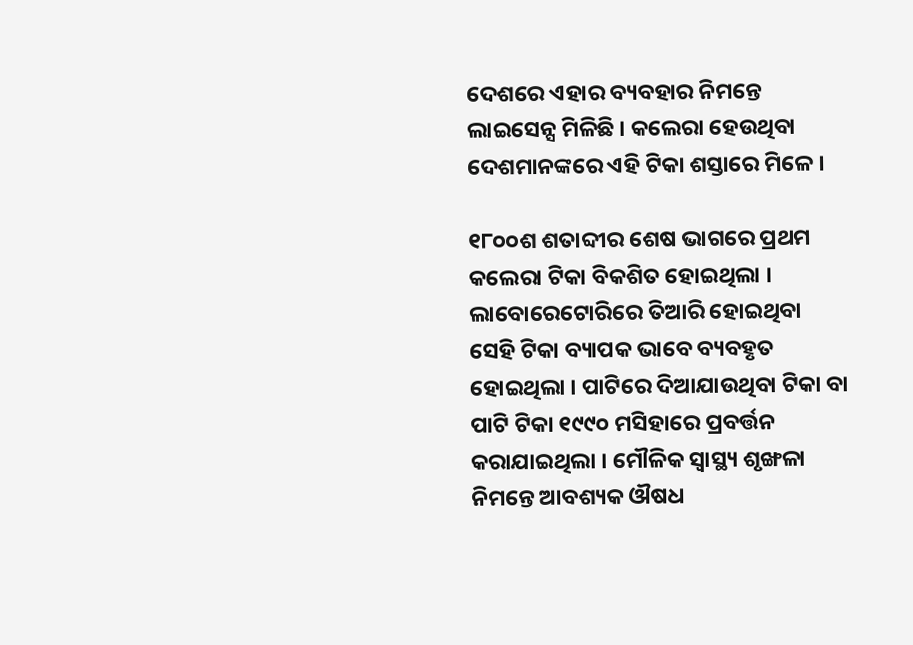ଦେଶରେ ଏହାର ବ୍ୟବ‌ହାର ନିମନ୍ତେ ଲାଇସେନ୍ସ ମିଳିଛି । କଲେରା ହେଉଥିବା ଦେଶମାନଙ୍କରେ ଏହି ଟିକା ଶସ୍ତାରେ ମିଳେ ।

୧୮୦୦ଶ ଶତାବ୍ଦୀର ଶେଷ ଭାଗରେ ପ୍ରଥମ କଲେରା ଟିକା ବିକଶିତ ହୋଇଥିଲା । ଲାବୋରେଟୋରିରେ ତିଆରି ହୋଇଥିବା ସେହି ଟିକା ବ୍ୟାପକ ଭାବେ ବ୍ୟବ‌ହୃତ ହୋଇଥିଲା । ପାଟିରେ ଦିଆଯାଉଥିବା ଟିକା ବା ପାଟି ଟିକା ୧୯୯୦ ମସିହାରେ ପ୍ରବର୍ତ୍ତନ କରାଯାଇଥିଲା । ମୌଳିକ ସ୍ୱାସ୍ଥ୍ୟ ଶୃଙ୍ଖଳା ନିମନ୍ତେ ଆବଶ୍ୟକ ଔଷଧ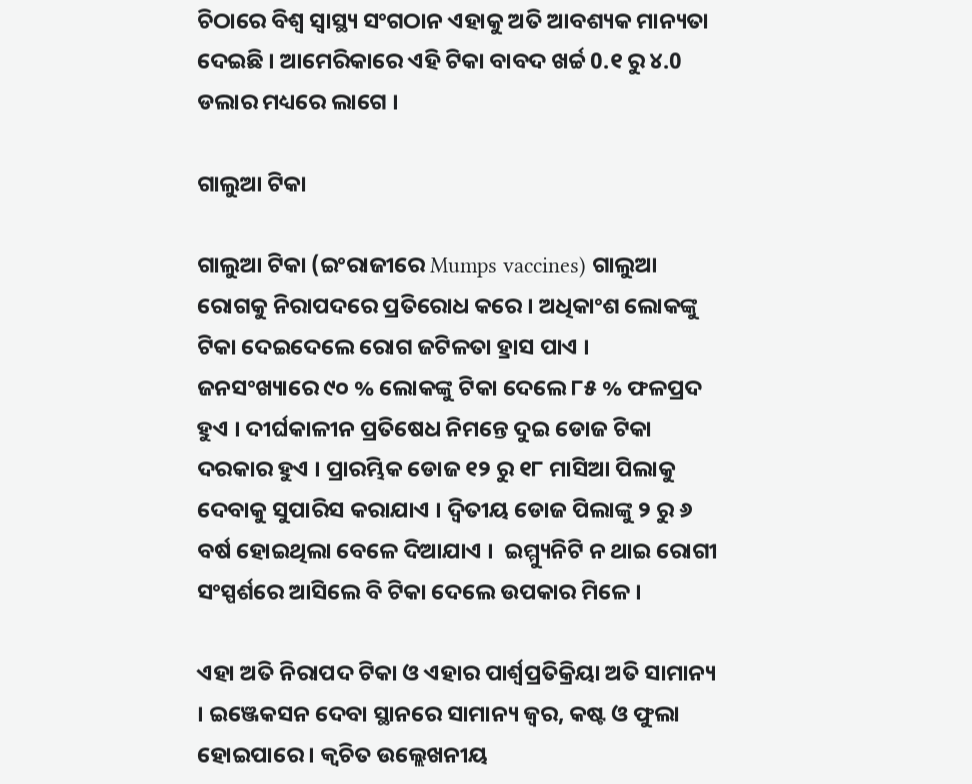ଚିଠାରେ ବିଶ୍ୱ ସ୍ୱାସ୍ଥ୍ୟ ସଂଗଠାନ ଏହାକୁ ଅତି ଆବଶ୍ୟକ ମାନ୍ୟତା ଦେଇଛି । ଆମେରିକାରେ ଏହି ଟିକା ବାବଦ ଖର୍ଚ୍ଚ 0.୧ ରୁ ୪.0 ଡଲାର ମଧ୍ୟରେ ଲାଗେ ।

ଗାଲୁଆ ଟିକା

ଗାଲୁଆ ଟିକା (ଇଂରାଜୀରେ Mumps vaccines) ଗାଲୁଆ ରୋଗକୁ ନିରାପଦରେ ପ୍ରତିରୋଧ କରେ । ଅଧିକାଂଶ ଲୋକଙ୍କୁ ଟିକା ଦେଇଦେଲେ ରୋଗ ଜଟିଳତା ହ୍ରାସ ପାଏ ।  ଜନସଂଖ୍ୟାରେ ୯୦ % ଲୋକଙ୍କୁ ଟିକା ଦେଲେ ୮୫ % ଫଳପ୍ରଦ ହୁଏ । ଦୀର୍ଘକାଳୀନ ପ୍ରତିଷେଧ ନିମନ୍ତେ ଦୁଇ ଡୋଜ ଟିକା ଦରକାର ହୁଏ । ପ୍ରାରମ୍ଭିକ ଡୋଜ ୧୨ ରୁ ୧୮ ମାସିଆ ପିଲାକୁ ଦେବାକୁ ସୁପାରିସ କରାଯାଏ । ଦ୍ୱିତୀୟ ଡୋଜ ପିଲାଙ୍କୁ ୨ ରୁ ୬ ବର୍ଷ ହୋଇଥିଲା ବେଳେ ଦିଆଯାଏ ।  ଇମ୍ମ୍ୟୁନିଟି ନ ଥାଇ ରୋଗୀ ସଂସ୍ପର୍ଶରେ ଆସିଲେ ବି ଟିକା ଦେଲେ ଉପକାର ମିଳେ ।

ଏହା ଅତି ନିରାପଦ ଟିକା ଓ ଏହାର ପାର୍ଶ୍ୱପ୍ରତିକ୍ରିୟା ଅତି ସାମାନ୍ୟ । ଇଞ୍ଜେକସନ ଦେବା ସ୍ଥାନରେ ସାମାନ୍ୟ ଜ୍ୱର, କଷ୍ଟ ଓ ଫୁଲା ହୋଇପାରେ । କ୍ୱଚିତ ଉଲ୍ଲେଖନୀୟ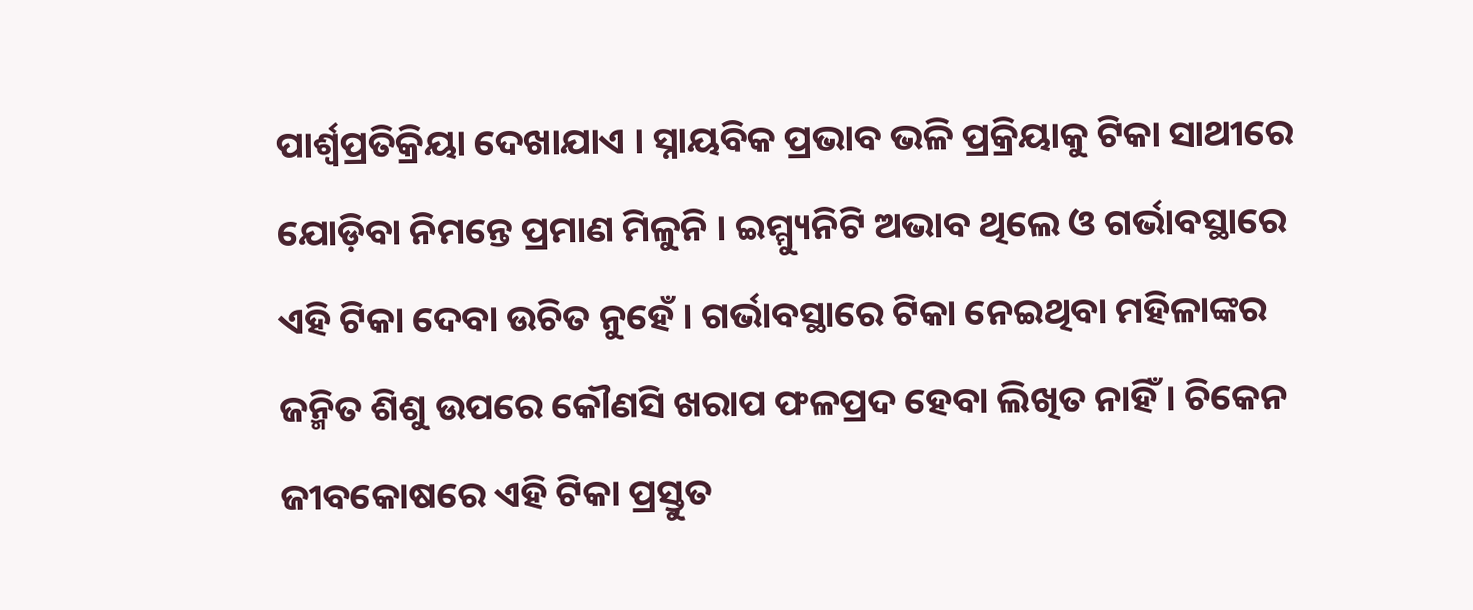ପାର୍ଶ୍ୱପ୍ରତିକ୍ରିୟା ଦେଖାଯାଏ । ସ୍ନାୟବିକ ପ୍ରଭାବ ଭଳି ପ୍ରକ୍ରିୟାକୁ ଟିକା ସାଥୀରେ ଯୋଡ଼ିବା ନିମନ୍ତେ ପ୍ରମାଣ ମିଳୁନି । ଇମ୍ମ୍ୟୁନିଟି ଅଭାବ ଥିଲେ ଓ ଗର୍ଭାବସ୍ଥାରେ ଏହି ଟିକା ଦେବା ଉଚିତ ନୁହେଁ । ଗର୍ଭାବସ୍ଥାରେ ଟିକା ନେଇଥିବା ମହିଳାଙ୍କର ଜନ୍ମିତ ଶିଶୁ ଉପରେ କୌଣସି ଖରାପ ଫଳପ୍ରଦ ହେବା ଲିଖିତ ନାହିଁ । ଚିକେନ ଜୀବକୋଷରେ ଏହି ଟିକା ପ୍ରସ୍ତୁତ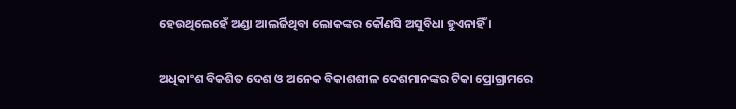ହେଉଥିଲେହେଁ ଅଣ୍ଡା ଆଲର୍ଜିଥିବା ଲୋକଙ୍କର କୌଣସି ଅସୁବିଧା ହୁଏନାହିଁ ।

ଅଧିକାଂଶ ବିକଶିତ ଦେଶ ଓ ଅନେକ ବିକାଶଶୀଳ ଦେଶମାନଙ୍କର ଟିକା ପ୍ରୋଗ୍ରାମରେ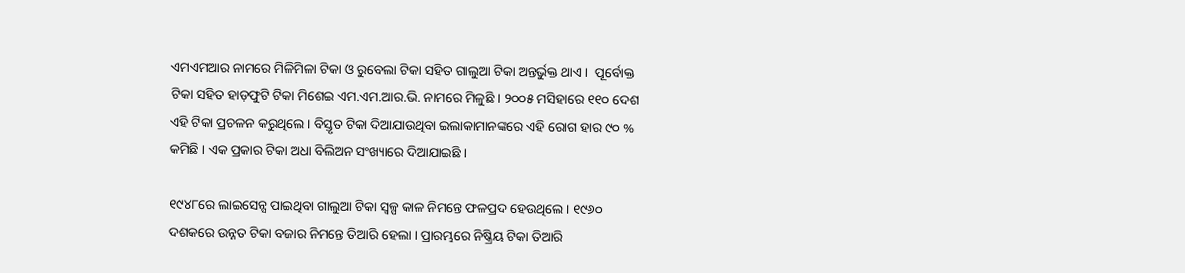ଏମ‌ଏମ‌ଆର ନାମରେ ମିଳିମିଳା ଟିକା ଓ ରୁବେଲା ଟିକା ସ‌ହିତ ଗାଲୁଆ ଟିକା ଅନ୍ତର୍ଭୁକ୍ତ ଥାଏ ।  ପୂର୍ବୋକ୍ତ ଟିକା ସ‌ହିତ ହାଡ଼ଫୁଟି ଟିକା ମିଶେଇ ଏମ‌.ଏମ‌.ଆର.ଭି. ନାମରେ ମିଳୁଛି । ୨୦୦୫ ମସିହାରେ ୧୧୦ ଦେଶ ଏହି ଟିକା ପ୍ରଚଳନ କରୁଥିଲେ । ବିସ୍ତୃତ ଟିକା ଦିଆଯାଉଥିବା ଇଲାକାମାନଙ୍କରେ ଏହି ରୋଗ ହାର ୯୦ % କମିଛି । ଏକ ପ୍ରକାର ଟିକା ଅଧା ବିଲିଅନ ସଂଖ୍ୟାରେ ଦିଆଯାଇଛି ।

୧୯୪୮ରେ ଲାଇସେନ୍ସ ପାଇଥିବା ଗାଲୁଆ ଟିକା ସ୍ୱଳ୍ପ କାଳ ନିମନ୍ତେ ଫଳପ୍ରଦ ହେଉଥିଲେ । ୧୯୬୦ ଦଶକରେ ଉନ୍ନତ ଟିକା ବଜାର ନିମନ୍ତେ ତିଆରି ହେଲା । ପ୍ରାରମ୍ଭରେ ନିଷ୍କ୍ରିୟ ଟିକା ତିଆରି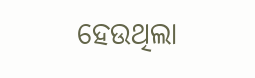ହେଉଥିଲା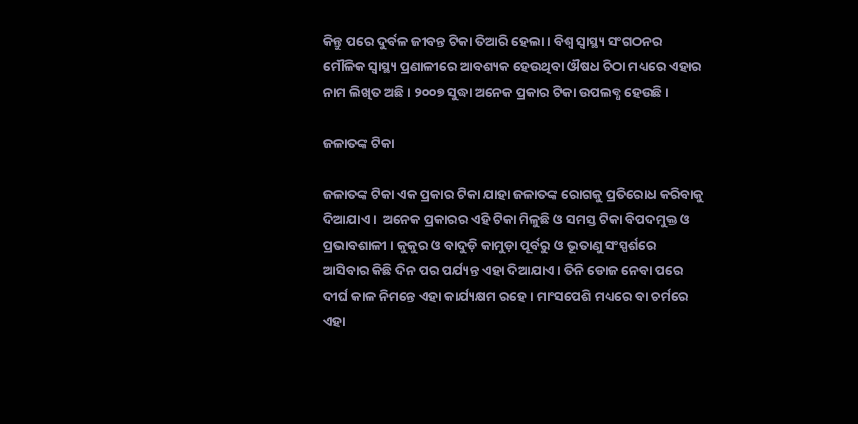କିନ୍ତୁ ପରେ ଦୁର୍ବଳ ଜୀବନ୍ତ ଟିକା ତିଆରି ହେଲା । ବିଶ୍ୱ ସ୍ୱାସ୍ଥ୍ୟ ସଂଗଠନର ମୌଳିକ ସ୍ୱାସ୍ଥ୍ୟ ପ୍ରଣାଳୀରେ ଆବଶ୍ୟକ ହେଉଥିବା ଔଷଧ ଚିଠା ମଧ୍ୟରେ ଏହାର ନାମ ଲିଖିତ ଅଛି । ୨୦୦୭ ସୁଦ୍ଧା ଅନେକ ପ୍ରକାର ଟିକା ଉପଲବ୍ଧ ହେଉଛି ।

ଜଳାତଙ୍କ ଟିକା

ଜଳାତଙ୍କ ଟିକା ଏକ ପ୍ରକାର ଟିକା ଯାହା ଜଳାତଙ୍କ ରୋଗକୁ ପ୍ରତିରୋଧ କରିବାକୁ ଦିଆଯାଏ ।  ଅନେକ ପ୍ରକାରର ଏହି ଟିକା ମିଳୁଛି ଓ ସମସ୍ତ ଟିକା ବିପଦମୁକ୍ତ ଓ ପ୍ରଭାବଶାଳୀ । କୁକୁର ଓ ବାଦୁଡ଼ି କାମୁଡ଼ା ପୂର୍ବରୁ ଓ ଭୂତାଣୁ ସଂସ୍ପର୍ଶରେ ଆସିବାର କିଛି ଦିନ ପର ପର୍ଯ୍ୟନ୍ତ ଏହା ଦିଆଯାଏ । ତିନି ଡୋଜ ନେବା ପରେ ଦୀର୍ଘ କାଳ ନିମନ୍ତେ ଏହା କାର୍ଯ୍ୟକ୍ଷମ ରହେ । ମାଂସପେଶି ମଧ୍ୟରେ ବା ଚର୍ମରେ ଏହା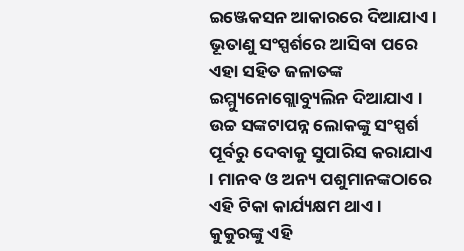ଇଞ୍ଜେକସନ ଆକାରରେ ଦିଆଯାଏ । ଭୂତାଣୁ ସଂସ୍ପର୍ଶରେ ଆସିବା ପରେ ଏହା ସ‌ହିତ ଜଳାତଙ୍କ ଇମ୍ମ୍ୟୁନୋଗ୍ଲୋବ୍ୟୁଲିନ ଦିଆଯାଏ । ଉଚ୍ଚ ସଙ୍କଟାପନ୍ନ ଲୋକଙ୍କୁ ସଂସ୍ପର୍ଶ ପୂର୍ବରୁ ଦେବାକୁ ସୁପାରିସ କରାଯାଏ । ମାନବ ଓ ଅନ୍ୟ ପଶୁମାନଙ୍କଠାରେ ଏହି ଟିକା କାର୍ଯ୍ୟକ୍ଷମ ଥାଏ । କୁକୁରଙ୍କୁ ଏହି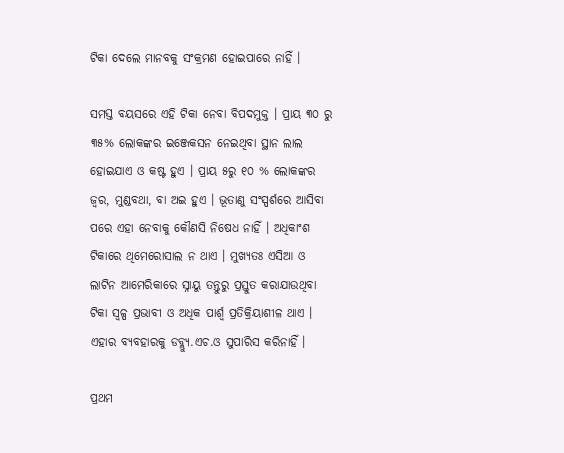ଟିକା ଦେଲେ ମାନବକୁ ସଂକ୍ରମଣ ହୋଇପାରେ ନାହିଁ ।

ସମସ୍ତ ବୟସରେ ଏହି ଟିକା ନେବା ବିପଦମୁକ୍ତ । ପ୍ରାୟ ୩୦ ରୁ ୩୫% ଲୋକଙ୍କର ଇଞ୍ଜେକସନ ନେଇଥିବା ସ୍ଥାନ ଲାଲ ହୋଇଯାଏ ଓ କଷ୍ଟ ହୁଏ । ପ୍ରାୟ ୫ରୁ ୧୦ % ଲୋକଙ୍କର ଜ୍ୱର, ମୁଣ୍ଡବଥା, ବା ଅଇ ହୁଏ । ଭୂତାଣୁ ସଂସ୍ପର୍ଶରେ ଆସିବା ପରେ ଏହା ନେବାକୁ କୌଣସି ନିଷେଧ ନାହିଁ । ଅଧିକାଂଶ ଟିକାରେ ଥିମେରୋସାଲ ନ ଥାଏ । ମୁଖ୍ୟତଃ ଏସିଆ ଓ ଲାଟିନ ଆମେରିକାରେ ସ୍ନାୟୁ ତନ୍ତୁରୁ ପ୍ରସ୍ତୁତ କରାଯାଉଥିବା ଟିକା ସ୍ୱଳ୍ପ ପ୍ରଭାବୀ ଓ ଅଧିକ ପାର୍ଶ୍ୱ ପ୍ରତିକ୍ରିୟାଶୀଳ ଥାଏ । ଏହାର ବ୍ୟବ‌ହାରକୁ ଡବ୍ଲ୍ୟୁ.ଏଚ.ଓ ସୁପାରିସ କରିନାହିଁ ।

ପ୍ରଥମ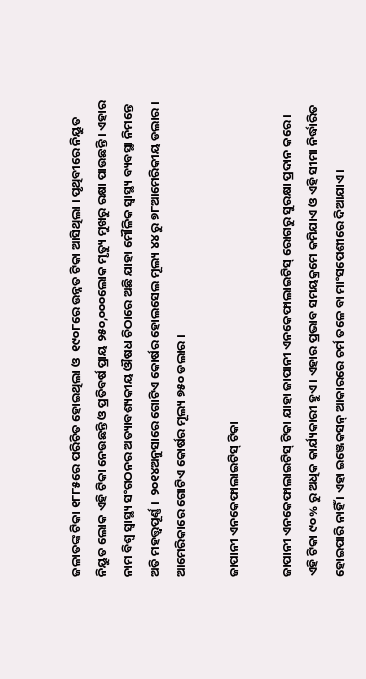ଜଳାତଙ୍କ ଟିକା ୧୮୮୫ରେ ପରିଚିତ ହୋଇଥିଲା ଓ  ୧୯୦୮ରେ ଉନ୍ନତ ଟିକା ଆସିଥିଲା । ପୃଥିବୀରେ ନିୟୁତ ନିୟୁତ ଲୋକ ଏହି ଟିକା ନେଉଛନ୍ତି ଓ ପ୍ରତିବର୍ଷ ପ୍ରାୟ ୨୫୦,୦୦୦ଲୋକ ମୃତ୍ୟୁ ମୁଖରୁ ରକ୍ଷା ପାଉଛନ୍ତି । ଏହାର ନାମ ବିଶ୍ୱ ସ୍ୱାସ୍ଥ୍ୟ ସଂଗଠନର ଅତ୍ୟାବଶ୍ୟକୀୟ ଔଷଧ ଚିଠାରେ ଅଛି ଯାହା ମୌଳିକ ସ୍ୱାସ୍ଥ୍ୟ ବ୍ୟବସ୍ଥା ନିମନ୍ତେ ଅତି ମହତ୍ତ୍ୱପୂର୍ଣ୍ଣ ।  ୨୦୧୪ଅନୁସାରେ ଗୋଟିଏ କୋର୍ଷର ହୋଲସେଲ ମୂଲ୍ୟ ୪୪ ରୁ ୭୮ଆମେରିକୀୟ ଡଲାର । ଆମେରିକାରେ ଗୋଟିଏ କୋର୍ଷର ମୂଲ୍ୟ ୭୫୦ ଡଲାର ।

ଜାପାନୀ ଏନ‌କେଫାଲାଇଟିସ୍ ଟିକା

ଜାପାନୀ ଏନ‌କେଫାଲାଇଟିସ୍ ଟିକା ଯାହା ଜାପାନୀ ଏନ‌କେଫାଲାଇଟିସ୍ ରୋଗରୁ ସୁରକ୍ଷା ପ୍ରଦାନ କରେ । ଏହି ଟିକା ୯୦% ରୁ ଅଧିକ କାର୍ଯ୍ୟକାରୀ ହୁଏ । ଏହାର ପ୍ରଭାବ ସମୟକ୍ରମେ କମିଯାଏ ଓ ଏହି ସୀମା ନିର୍ଦ୍ଧାରିତ ହୋଇପାରି ନାହିଁ । ଏହା ଇଞ୍ଜେକସନ୍ ଆକାରରେ ଚର୍ମ ତଳେ ବା ମାଂସପେଶୀରେ ଦିଆଯାଏ ।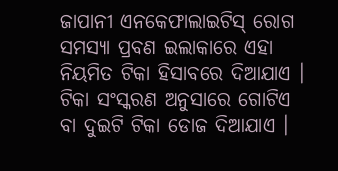ଜାପାନୀ ଏନ‌କେଫାଲାଇଟିସ୍ ରୋଗ ସମସ୍ୟା ପ୍ରବଣ ଇଲାକାରେ ଏହା ନିୟମିତ ଟିକା ହିସାବରେ ଦିଆଯାଏ । ଟିକା ସଂସ୍କରଣ ଅନୁସାରେ ଗୋଟିଏ ବା ଦୁଇଟି ଟିକା ଡୋଜ ଦିଆଯାଏ ।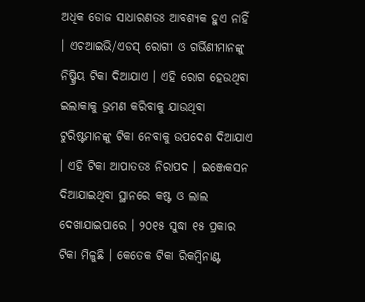ଅଧିକ ଡୋଜ ସାଧାରଣତଃ ଆବଶ୍ୟକ ହୁଏ ନାହିଁ । ଏଚଆଇଭି/ଏଡସ୍ ରୋଗୀ ଓ ଗର୍ଭିଣୀମାନଙ୍କୁ ନିଷ୍କ୍ରିୟ ଟିକା ଦିଆଯାଏ । ଏହି ରୋଗ ହେଉଥିବା ଇଲାକାକୁ ଭ୍ରମଣ କରିବାକୁ ଯାଉଥିବା ଟୁରିଷ୍ଟମାନଙ୍କୁ ଟିକା ନେବାକୁ ଉପଦେଶ ଦିଆଯାଏ । ଏହି ଟିକା ଆପାତ‌ତଃ ନିରାପଦ । ଇଞ୍ଜେକସନ ଦିଆଯାଇଥିବା ସ୍ଥାନରେ କଷ୍ଟ ଓ ଲାଲ ଦେଖାଯାଇପାରେ । ୨୦୧୫ ସୁଦ୍ଧା ୧୫ ପ୍ରକାର ଟିକା ମିଳୁଛି । କେତେକ ଟିକା ରିକମ୍ବିନାଣ୍ଟ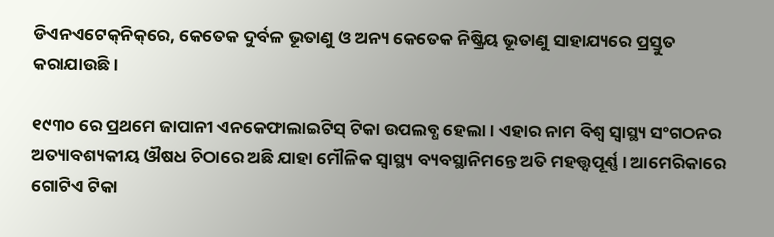ଡିଏନଏଟେକ୍‌ନିକ୍‌ରେ, କେତେକ ଦୁର୍ବଳ ଭୂତାଣୁ ଓ ଅନ୍ୟ କେତେକ ନିଷ୍କ୍ରିୟ ଭୂତାଣୁ ସାହାଯ୍ୟରେ ପ୍ରସ୍ତୁତ କରାଯାଉଛି ।

୧୯୩୦ ରେ ପ୍ରଥମେ ଜାପାନୀ ଏନ‌କେଫାଲାଇଟିସ୍ ଟିକା ଉପଲବ୍ଧ ହେଲା । ଏହାର ନାମ ବିଶ୍ୱ ସ୍ୱାସ୍ଥ୍ୟ ସଂଗଠନର ଅତ୍ୟାବଶ୍ୟକୀୟ ଔଷଧ ଚିଠାରେ ଅଛି ଯାହା ମୌଳିକ ସ୍ୱାସ୍ଥ୍ୟ ବ୍ୟବସ୍ଥାନିମନ୍ତେ ଅତି ମହତ୍ତ୍ୱପୂର୍ଣ୍ଣ । ଆମେରିକାରେ ଗୋଟିଏ ଟିକା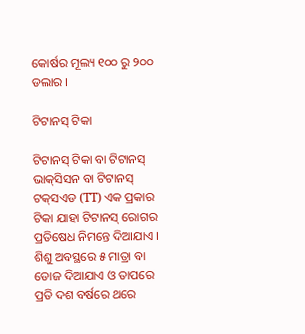କୋର୍ଷର ମୂଲ୍ୟ ୧୦୦ ରୁ ୨୦୦ ଡଲାର ।

ଟିଟାନସ୍ ଟିକା

ଟିଟାନସ୍ ଟିକା ବା ଟିଟାନସ୍ ଭାକ୍‌ସିସନ ବା ଟିଟାନସ୍ ଟକ୍‌ସଏଡ (TT) ଏକ ପ୍ରକାର ଟିକା ଯାହା ଟିଟାନସ୍ ରୋଗର ପ୍ରତିଷେଧ ନିମନ୍ତେ ଦିଆଯାଏ । ଶିଶୁ ଅବସ୍ଥରେ ୫ ମାତ୍ରା ବା ଡୋଜ ଦିଆଯାଏ ଓ ତାପରେ ପ୍ରତି ଦଶ ବର୍ଷରେ ଥରେ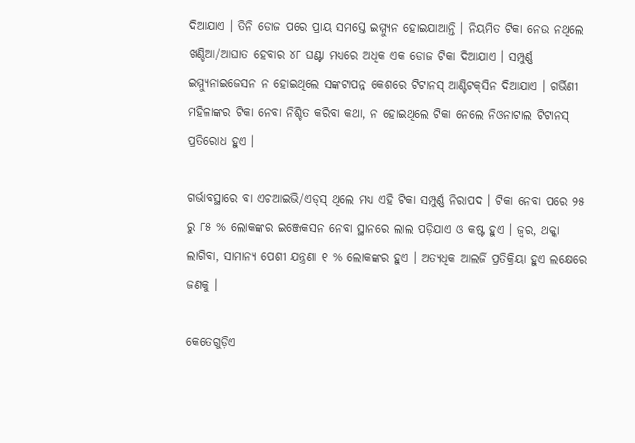ଦିଆଯାଏ । ତିନି ଡୋଜ ପରେ ପ୍ରାୟ ସମସ୍ତେ ଇମ୍ମ୍ୟୁନ ହୋଇଯାଆନ୍ତି । ନିୟମିତ ଟିକା ନେଉ ନଥିଲେ ଖଣ୍ଡିଆ/ଆଘାତ ହେବାର ୪୮ ଘଣ୍ଟା ମଧ୍ୟରେ ଅଧିକ ଏକ ଡୋଜ ଟିକା ଦିଆଯାଏ । ସମ୍ପୁର୍ଣ୍ଣ ଇମ୍ମ୍ୟୁନାଇଜେସନ ନ ହୋଇଥିଲେ ସଙ୍କଟାପନ୍ନ କେଶରେ ଟିଟାନସ୍ ଆଣ୍ଟିଟକ୍‌ସିନ ଦିଆଯାଏ । ଗର୍ଭିଣୀ ମହିଳାଙ୍କର ଟିକା ନେବା ନିଶ୍ଚିତ କରିବା କଥା, ନ ହୋଇଥିଲେ ଟିକା ନେଲେ ନିଓନାଟାଲ ଟିଟାନସ୍ ପ୍ରତିରୋଧ ହୁଏ ।

ଗର୍ଭାବସ୍ଥାରେ ବା ଏଚଆଇଭି/ଏଡ୍‌ସ୍ ଥିଲେ ମଧ୍ୟ ଏହି ଟିକା ସମ୍ପୁର୍ଣ୍ଣ ନିରାପଦ । ଟିକା ନେବା ପରେ ୨୫ ରୁ ୮୫ % ଲୋକଙ୍କର ଇଞ୍ଜେକସନ ନେବା ସ୍ଥାନରେ ଲାଲ ପଡ଼ିଯାଏ ଓ କଷ୍ଟ ହୁଏ । ଜ୍ୱର, ଥକ୍କା ଲାଗିବା, ସାମାନ୍ୟ ପେଶୀ ଯନ୍ତ୍ରଣା ୧ % ଲୋକଙ୍କର ହୁଏ । ଅତ୍ୟଧିକ ଆଲର୍ଜି ପ୍ରତିକ୍ରିୟା ହୁଏ ଲକ୍ଷେରେ ଜଣକୁ ।

କେତେଗୁଡ଼ିଏ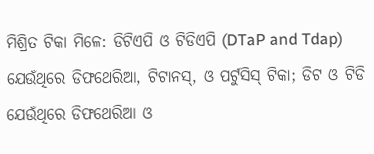ମିଶ୍ରିତ ଟିକା ମିଳେ: ଡିଟିଏପି ଓ ଟିଡିଏପି (DTaP and Tdap) ଯେଉଁଥିରେ ଡିଫଥେରିଆ, ଟିଟାନସ୍, ଓ ପର୍ଟୁସିସ୍ ଟିକା; ଡିଟ ଓ ଟିଡି ଯେଉଁଥିରେ ଡିଫଥେରିଆ ଓ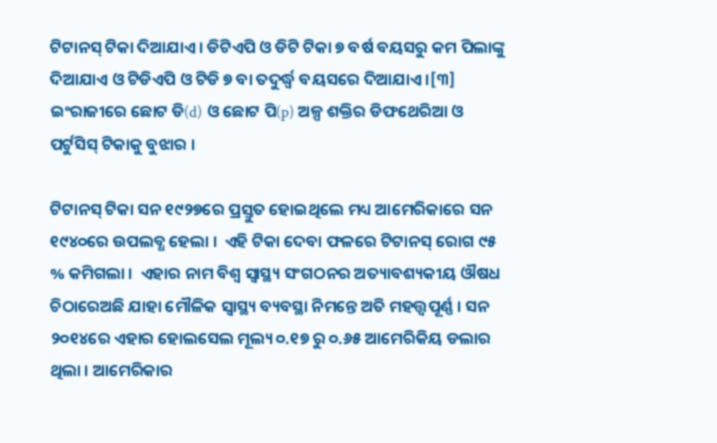ଟିଟାନସ୍ ଟିକା ଦିଆଯାଏ । ଡିଟିଏପି ଓ ଡିଟି ଟିକା ୭ ବର୍ଷ ବୟସରୁ କମ ପିଲାଙ୍କୁ ଦିଆଯାଏ ଓ ଟିଡିଏପି ଓ ଟିଡି ୭ ବା ତଦୁର୍ଦ୍ଧ୍ୱ ବୟସରେ ଦିଆଯାଏ ।[୩] ଇଂରାଜୀରେ ଛୋଟ ଡି(d) ଓ ଛୋଟ ପି(p) ଅଳ୍ପ ଶକ୍ତିର ଡିଫଥେରିଆ ଓ ପର୍ଟୁସିସ୍ ଟିକାକୁ ବୁଝାର ।

ଟିଟାନସ୍ ଟିକା ସନ ୧୯୨୭ରେ ପ୍ରସ୍ତୁତ ହୋଇଥିଲେ ମଧ୍ୟ ଆମେରିକାରେ ସନ ୧୯୪୦ରେ ଉପଲବ୍ଧ ହେଲା ।  ଏହି ଟିକା ଦେବା ଫଳରେ ଟିଟାନସ୍ ରୋଗ ୯୫ % କମିଗଲା ।  ଏହାର ନାମ ବିଶ୍ୱ ସ୍ୱାସ୍ଥ୍ୟ ସଂଗଠନର ଅତ୍ୟାବଶ୍ୟକୀୟ ଔଷଧ ଚିଠାରେଅଛି ଯାହା ମୌଳିକ ସ୍ୱାସ୍ଥ୍ୟ ବ୍ୟବସ୍ଥା ନିମନ୍ତେ ଅତି ମହତ୍ତ୍ୱପୂର୍ଣ୍ଣ । ସନ ୨୦୧୪ରେ ଏହାର ହୋଲସେଲ ମୂଲ୍ୟ ୦.୧୭ ରୁ ୦.୬୫ ଆମେରିକିୟ ଡଲାର ଥିଲା । ଆମେରିକାର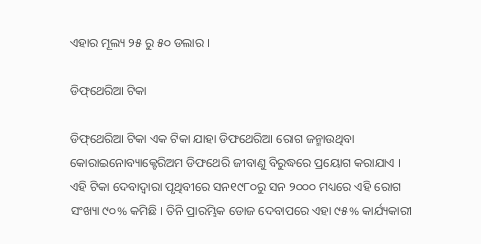ଏହାର ମୂଲ୍ୟ ୨୫ ରୁ ୫୦ ଡଲାର ।

ଡିଫ୍‌ଥେରିଆ ଟିକା

ଡିଫ୍‌ଥେରିଆ ଟିକା ଏକ ଟିକା ଯାହା ଡିଫଥେରିଆ ରୋଗ ଜନ୍ମାଉଥିବା କୋରାଇନୋବ୍ୟାକ୍ଟେରିଅମ ଡିଫଥେରି ଜୀବାଣୁ ବିରୁଦ୍ଧରେ ପ୍ରୟୋଗ କରାଯାଏ । ଏହି ଟିକା ଦେବାଦ୍ୱାରା ପୃଥିବୀରେ ସନ୧୯୮୦ରୁ ସନ ୨୦୦୦ ମଧ୍ୟରେ ଏହି ରୋଗ ସଂଖ୍ୟା ୯୦% କମିଛି । ତିନି ପ୍ରାରମ୍ଭିକ ଡୋଜ ଦେବାପରେ ଏହା ୯୫% କାର୍ଯ୍ୟକାରୀ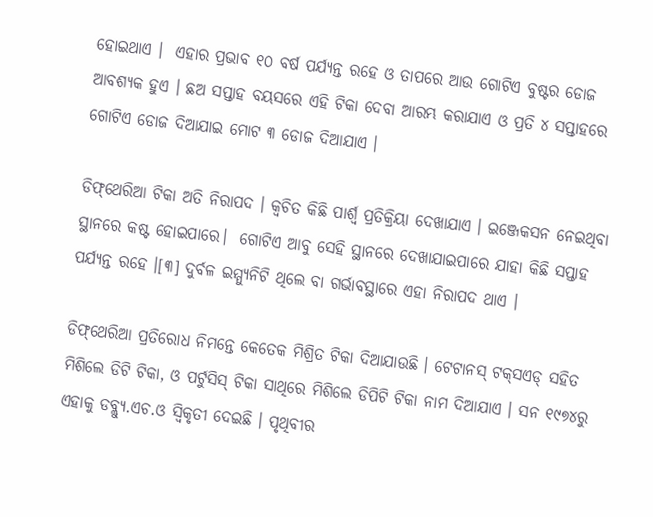ହୋଇଥାଏ ।  ଏହାର ପ୍ରଭାବ ୧୦ ବର୍ଷ ପର୍ଯ୍ୟନ୍ତ ରହେ ଓ ତାପରେ ଆଉ ଗୋଟିଏ ବୁଷ୍ଟର ଡୋଜ ଆବଶ୍ୟକ ହୁଏ । ଛଅ ସପ୍ତାହ ବୟସରେ ଏହି ଟିକା ଦେବା ଆରମ୍ଭ କରାଯାଏ ଓ ପ୍ରତି ୪ ସପ୍ତାହରେ ଗୋଟିଏ ଡୋଜ ଦିଆଯାଇ ମୋଟ ୩ ଡୋଜ ଦିଆଯାଏ ।

ଡିଫ୍‌ଥେରିଆ ଟିକା ଅତି ନିରାପଦ । କ୍ୱଚିତ କିଛି ପାର୍ଶ୍ୱ ପ୍ରତିକ୍ରିୟା ଦେଖାଯାଏ । ଇଞ୍ଜେକସନ ନେଇଥିବା ସ୍ଥାନରେ କଷ୍ଟ ହୋଇପାରେ।  ଗୋଟିଏ ଆବୁ ସେହି ସ୍ଥାନରେ ଦେଖାଯାଇପାରେ ଯାହା କିଛି ସପ୍ତାହ ପର୍ଯ୍ୟନ୍ତ ରହେ ।[୩] ଦୁର୍ବଳ ଇମ୍ମ୍ୟୁନିଟି ଥିଲେ ବା ଗର୍ଭାବସ୍ଥାରେ ଏହା ନିରାପଦ ଥାଏ ।

ଡିଫ୍‌ଥେରିଆ ପ୍ରତିରୋଧ ନିମନ୍ତେ କେତେକ ମିଶ୍ରିତ ଟିକା ଦିଆଯାଉଛି । ଟେଟାନସ୍ ଟକ୍‌ସଏଡ୍ ସ‌ହିତ ମିଶିଲେ ଡିଟି ଟିକା, ଓ ପର୍ଟୁସିସ୍ ଟିକା ସାଥିରେ ମିଶିଲେ ଡିପିଟି ଟିକା ନାମ ଦିଆଯାଏ । ସନ ୧୯୭୪ରୁ ଏହାକୁ ଡବ୍ଲ୍ୟୁ.ଏଚ.ଓ ସ୍ୱିକୃତୀ ଦେଇଛି । ପୃଥିବୀର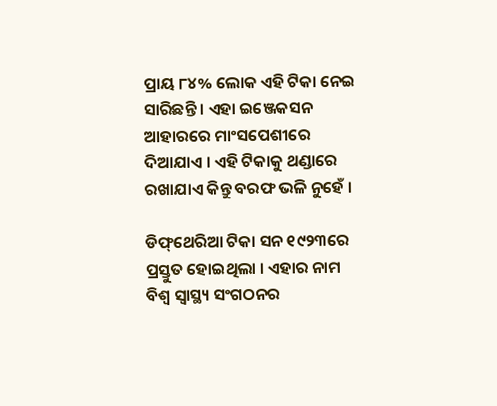ପ୍ରାୟ ୮୪% ଲୋକ ଏହି ଟିକା ନେଇ ସାରିଛନ୍ତି । ଏହା ଇଞ୍ଜେକସନ ଆହାରରେ ମାଂସପେଶୀରେ ଦିଆଯାଏ । ଏହି ଟିକାକୁ ଥଣ୍ଡାରେ ରଖାଯାଏ କିନ୍ତୁ ବରଫ ଭଳି ନୁହେଁ ।

ଡିଫ୍‌ଥେରିଆ ଟିକା ସନ ୧୯୨୩ରେ ପ୍ରସ୍ତୁତ ହୋଇଥିଲା । ଏହାର ନାମ ବିଶ୍ୱ ସ୍ୱାସ୍ଥ୍ୟ ସଂଗଠନର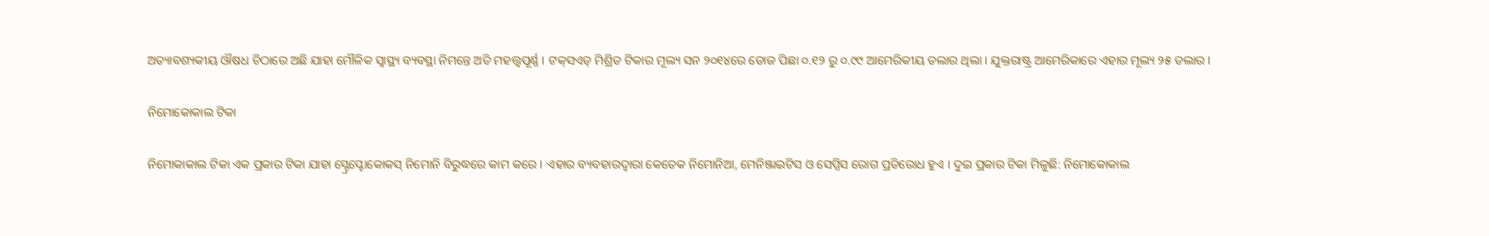ଅତ୍ୟାବଶ୍ୟକୀୟ ଔଷଧ ଚିଠାରେ ଅଛି ଯାହା ମୌଳିକ ସ୍ୱାସ୍ଥ୍ୟ ବ୍ୟବସ୍ଥା ନିମନ୍ତେ ଅତି ମହତ୍ତ୍ୱପୂର୍ଣ୍ଣ । ଟକ୍‌ସଏଡ୍ ମିଶ୍ରିତ ଟିକାର ମୂଲ୍ୟ ସନ ୨୦୧୪ରେ ଡୋଜ ପିଛା ୦.୧୨ ରୁ ୦.୯୯ ଆମେରିକୀୟ ଡଲାର ଥିଲା । ଯୁକ୍ତରାଷ୍ଟ୍ର ଆମେରିକାରେ ଏହାର ମୂଲ୍ୟ ୨୫ ଡଲାର ।

ନିମୋକୋକାଲ ଟିକା

ନିମୋକାକାଲ ଟିକା ଏକ ପ୍ରକାର ଟିକା ଯାହା ସ୍ଟ୍ରେପ୍ଟୋକୋକସ୍ ନିମୋନି ବିରୁଦ୍ଧରେ କାମ କରେ । ଏହାର ବ୍ୟବ‌ହାରଦ୍ୱାରା କେତେକ ନିମୋନିଆ, ମେନିଞ୍ଜାଇଟିସ ଓ ସେପ୍ସିସ ରୋଗ ପ୍ରତିରୋଧ ହୁଏ । ଦୁଇ ପ୍ରକାର ଟିକା ମିଳୁଛି: ନିମୋକୋକାଲ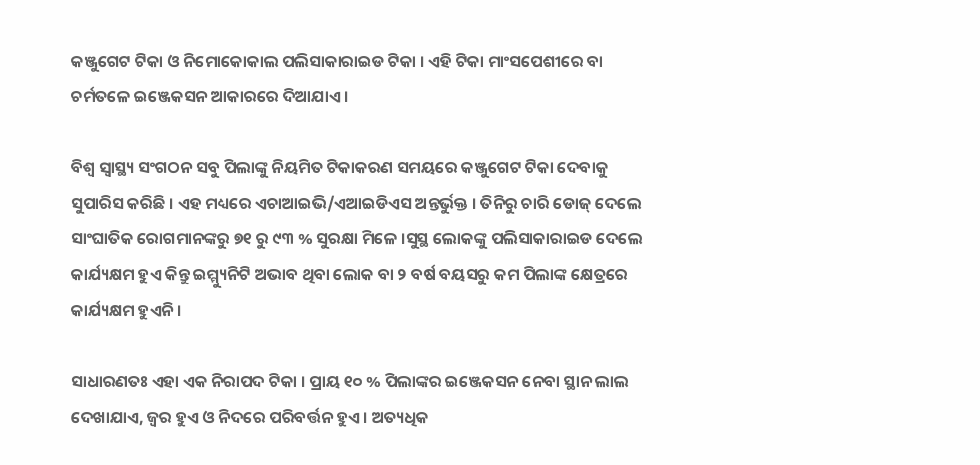କଞ୍ଜୁଗେଟ ଟିକା ଓ ନିମୋକୋକାଲ ପଲିସାକାରାଇଡ ଟିକା । ଏହି ଟିକା ମାଂସପେଶୀରେ ବା ଚର୍ମତଳେ ଇଞ୍ଜେକସନ ଆକାରରେ ଦିଆଯାଏ ।

ବିଶ୍ୱ ସ୍ୱାସ୍ଥ୍ୟ ସଂଗଠନ ସବୁ ପିଲାଙ୍କୁ ନିୟମିତ ଟିକାକରଣ ସମୟରେ କଞ୍ଜୁଗେଟ ଟିକା ଦେବାକୁ ସୁପାରିସ କରିଛି । ଏହ ମଧ୍ୟରେ ଏଚାଆଇଭି/ଏଆଇଡିଏସ ଅନ୍ତର୍ଭୁକ୍ତ । ତିନିରୁ ଚାରି ଡୋଜ୍ ଦେଲେ ସାଂଘାତିକ ରୋଗମାନଙ୍କରୁ ୭୧ ରୁ ୯୩ % ସୁରକ୍ଷା ମିଳେ ।ସୁସ୍ଥ ଲୋକଙ୍କୁ ପଲିସାକାରାଇଡ ଦେଲେ କାର୍ଯ୍ୟକ୍ଷମ ହୁଏ କିନ୍ତୁ ଇମ୍ମ୍ୟୁନିଟି ଅଭାବ ଥିବା ଲୋକ ବା ୨ ବର୍ଷ ବୟସରୁ କମ ପିଲାଙ୍କ କ୍ଷେତ୍ରରେ କାର୍ଯ୍ୟକ୍ଷମ ହୁଏନି ।

ସାଧାରଣତଃ ଏହା ଏକ ନିରାପଦ ଟିକା । ପ୍ରାୟ ୧୦ % ପିଲାଙ୍କର ଇଞ୍ଜେକସନ ନେବା ସ୍ଥାନ ଲାଲ ଦେଖାଯାଏ, ଜ୍ୱର ହୁଏ ଓ ନିଦରେ ପରିବର୍ତ୍ତନ ହୁଏ । ଅତ୍ୟଧିକ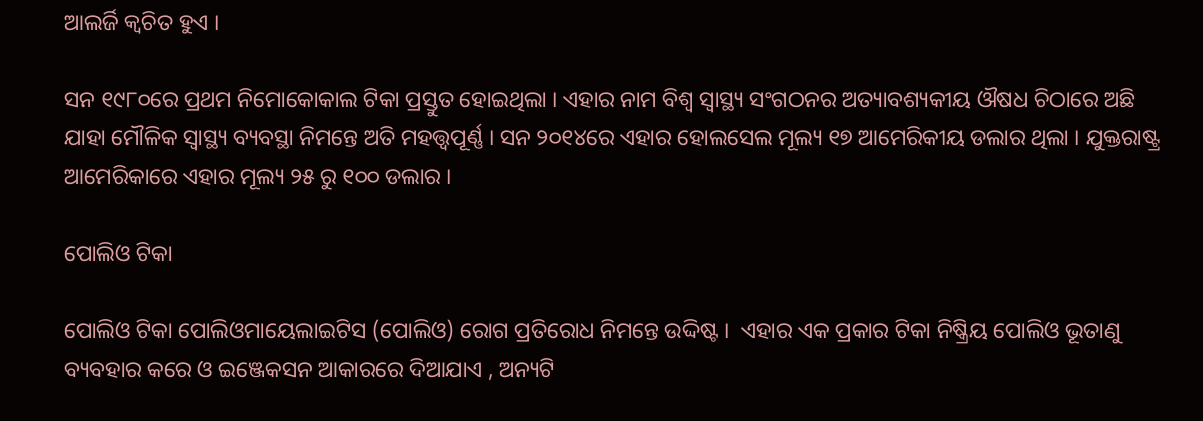ଆଲର୍ଜି କ୍ୱଚିତ ହୁଏ ।

ସନ ୧୯୮୦ରେ ପ୍ରଥମ ନିମୋକୋକାଲ ଟିକା ପ୍ରସ୍ତୁତ ହୋଇଥିଲା । ଏହାର ନାମ ବିଶ୍ୱ ସ୍ୱାସ୍ଥ୍ୟ ସଂଗଠନର ଅତ୍ୟାବଶ୍ୟକୀୟ ଔଷଧ ଚିଠାରେ ଅଛି ଯାହା ମୌଳିକ ସ୍ୱାସ୍ଥ୍ୟ ବ୍ୟବସ୍ଥା ନିମନ୍ତେ ଅତି ମହତ୍ତ୍ୱପୂର୍ଣ୍ଣ । ସନ ୨୦୧୪ରେ ଏହାର ହୋଲସେଲ ମୂଲ୍ୟ ୧୭ ଆମେରିକୀୟ ଡଲାର ଥିଲା । ଯୁକ୍ତରାଷ୍ଟ୍ର ଆମେରିକାରେ ଏହାର ମୂଲ୍ୟ ୨୫ ରୁ ୧୦୦ ଡଲାର ।

ପୋଲିଓ ଟିକା

ପୋଲିଓ ଟିକା ପୋଲିଓମାୟେଲାଇଟିସ (ପୋଲିଓ) ରୋଗ ପ୍ରତିରୋଧ ନିମନ୍ତେ ଉଦ୍ଦିଷ୍ଟ ।  ଏହାର ଏକ ପ୍ରକାର ଟିକା ନିଷ୍କ୍ରିୟ ପୋଲିଓ ଭୂତାଣୁ ବ୍ୟବ‌ହାର କରେ ଓ ଇଞ୍ଜେକସନ ଆକାରରେ ଦିଆଯାଏ , ଅନ୍ୟଟି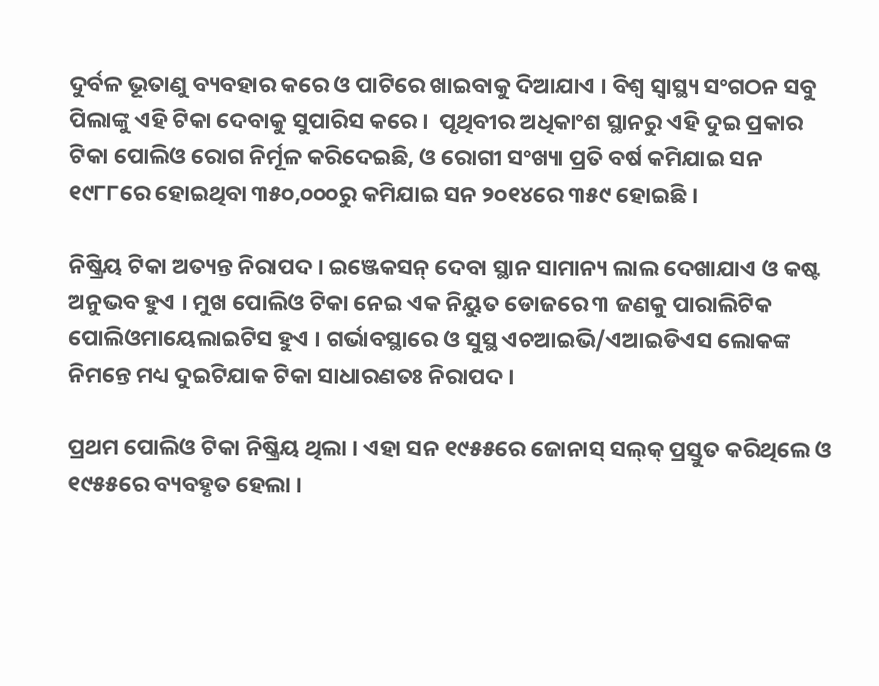ଦୁର୍ବଳ ଭୂତାଣୁ ବ୍ୟବ‌ହାର କରେ ଓ ପାଟିରେ ଖାଇବାକୁ ଦିଆଯାଏ । ବିଶ୍ୱ ସ୍ୱାସ୍ଥ୍ୟ ସଂଗଠନ ସବୁ ପିଲାଙ୍କୁ ଏହି ଟିକା ଦେବାକୁ ସୁପାରିସ କରେ ।  ପୃଥିବୀର ଅଧିକାଂଶ ସ୍ଥାନରୁ ଏହି ଦୁଇ ପ୍ରକାର ଟିକା ପୋଲିଓ ରୋଗ ନିର୍ମୂଳ କରିଦେଇଛି, ଓ ରୋଗୀ ସଂଖ୍ୟା ପ୍ରତି ବର୍ଷ କମିଯାଇ ସନ ୧୯୮୮ରେ ହୋଇଥିବା ୩୫୦,୦୦୦ରୁ କମିଯାଇ ସନ ୨୦୧୪ରେ ୩୫୯ ହୋଇଛି ।

ନିଷ୍କ୍ରିୟ ଟିକା ଅତ୍ୟନ୍ତ ନିରାପଦ । ଇଞ୍ଜେକସନ୍ ଦେବା ସ୍ଥାନ ସାମାନ୍ୟ ଲାଲ ଦେଖାଯାଏ ଓ କଷ୍ଟ ଅନୁଭବ ହୁଏ । ମୁଖ ପୋଲିଓ ଟିକା ନେଇ ଏକ ନିୟୁତ ଡୋଜରେ ୩ ଜଣକୁ ପାରାଲିଟିକ ପୋଲିଓମାୟେଲାଇଟିସ ହୁଏ । ଗର୍ଭାବସ୍ଥାରେ ଓ ସୁସ୍ଥ ଏଚ‌ଆଇଭି/ଏଆଇଡିଏସ ଲୋକଙ୍କ ନିମନ୍ତେ ମଧ୍ୟ ଦୁଇଟିଯାକ ଟିକା ସାଧାରଣତଃ ନିରାପଦ ।

ପ୍ରଥମ ପୋଲିଓ ଟିକା ନିଷ୍କ୍ରିୟ ଥିଲା । ଏହା ସନ ୧୯୫୫ରେ ଜୋନାସ୍ ସଲ୍‌କ୍ ପ୍ରସ୍ତୁତ କରିଥିଲେ ଓ ୧୯୫୫ରେ ବ୍ୟବ‌ହୃତ ହେଲା ।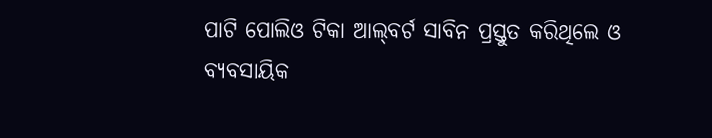ପାଟି ପୋଲିଓ ଟିକା ଆଲ୍‌ବର୍ଟ ସାବିନ ପ୍ରସ୍ତୁତ କରିଥିଲେ ଓ ବ୍ୟବସାୟିକ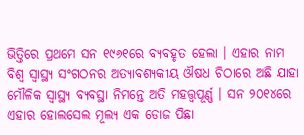ଭିତ୍ତିରେ ପ୍ରଥମେ ସନ ୧୯୬୧ରେ ବ୍ୟବ‌ହୃତ ହେଲା । ଏହାର ନାମ ବିଶ୍ୱ ସ୍ୱାସ୍ଥ୍ୟ ସଂଗଠନର ଅତ୍ୟାବଶ୍ୟକୀୟ ଔଷଧ ଚିଠାରେ ଅଛି ଯାହା ମୌଳିକ ସ୍ୱାସ୍ଥ୍ୟ ବ୍ୟବସ୍ଥା ନିମନ୍ତେ ଅତି ମହତ୍ତ୍ୱପୂର୍ଣ୍ଣ । ସନ ୨୦୧୪ରେ ଏହାର ହୋଲସେଲ ମୂଲ୍ୟ ଏକ ଡୋଜ ପିଛା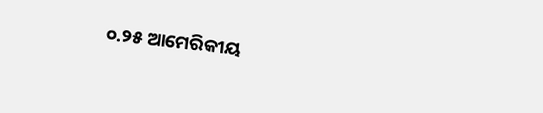୦.୨୫ ଆମେରିକୀୟ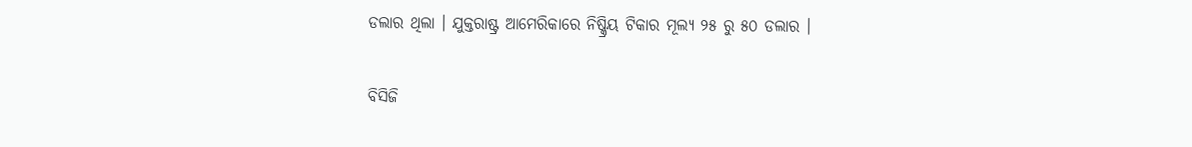ଡଲାର ଥିଲା । ଯୁକ୍ତରାଷ୍ଟ୍ର ଆମେରିକାରେ ନିଷ୍କ୍ରିୟ ଟିକାର ମୂଲ୍ୟ ୨୫ ରୁ ୫୦ ଡଲାର ।

ବିସିଜି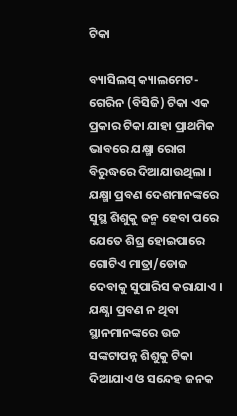ଟିକା

ବ୍ୟାସିଲସ୍ କ୍ୟାଲମେଟ-ଗେରିନ (ବିସିଜି) ଟିକା ଏକ ପ୍ରକାର ଟିକା ଯାହା ପ୍ରାଥମିକ ଭାବରେ ଯକ୍ଷ୍ମା ରୋଗ ବିରୁଦ୍ଧରେ ଦିଆଯାଉଥିଲା । ଯକ୍ଷ୍ମା ପ୍ରବଣ ଦେଶମାନଙ୍କରେ ସୁସ୍ଥ ଶିଶୁକୁ ଜନ୍ମ ହେବା ପରେ ଯେତେ ଶିଘ୍ର ହୋଇପାରେ ଗୋଟିଏ ମାତ୍ରା/ଡୋଜ ଦେବାକୁ ସୁପାରିସ କରାଯାଏ । ଯକ୍ଷ୍ଣା ପ୍ରବଣ ନ ଥିବା ସ୍ଥାନମାନଙ୍କରେ ଉଚ୍ଚ ସଙ୍କଟାପନ୍ନ ଶିଶୁକୁ ଟିକା ଦିଆଯାଏ ଓ ସନ୍ଦେହ ଜନ‌କ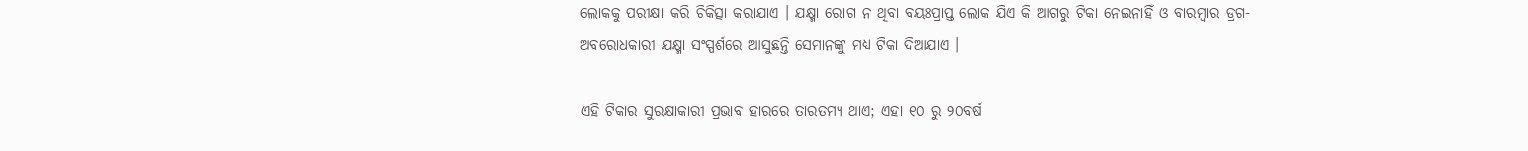ଲୋକ‌କୁ ପରୀକ୍ଷା କରି ଚିକିତ୍ସା କରାଯାଏ । ଯକ୍ଷ୍ମା ରୋଗ ନ ଥିବା ବୟଃପ୍ରାପ୍ତ ଲୋକ ଯିଏ କି ଆଗରୁ ଟିକା ନେଇନାହିଁ ଓ ବାରମ୍ବାର ଡ୍ରଗ-ଅବରୋଧକାରୀ ଯକ୍ଷ୍ମା ସଂସ୍ପର୍ଶରେ ଆସୁଛନ୍ତି ସେମାନଙ୍କୁ ମଧ୍ୟ ଟିକା ଦିଆଯାଏ ।

ଏହି ଟିକାର ସୁରକ୍ଷାକାରୀ ପ୍ରଭାବ ହାରରେ ତାରତମ୍ୟ ଥାଏ; ଏହା ୧୦ ରୁ ୨୦ବର୍ଷ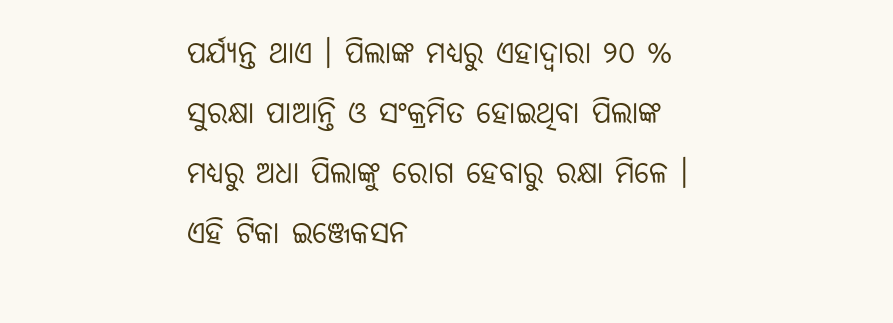ପର୍ଯ୍ୟନ୍ତ ଥାଏ । ପିଲାଙ୍କ ମଧ୍ୟରୁ ଏହାଦ୍ୱାରା ୨୦ % ସୁରକ୍ଷା ପାଆନ୍ତି ଓ ସଂକ୍ରମିତ ହୋଇଥିବା ପିଲାଙ୍କ ମଧ୍ୟରୁ ଅଧା ପିଲାଙ୍କୁ ରୋଗ ହେବାରୁ ରକ୍ଷା ମିଳେ । ଏହି ଟିକା ଇଞ୍ଜେକସନ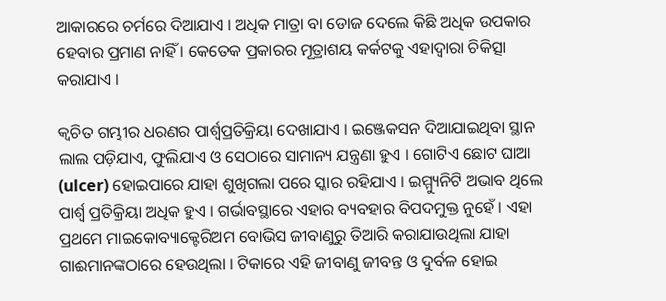ଆକାରରେ ଚର୍ମରେ ଦିଆଯାଏ । ଅଧିକ ମାତ୍ରା ବା ଡୋଜ ଦେଲେ କିଛି ଅଧିକ ଉପକାର ହେବାର ପ୍ରମାଣ ନାହିଁ । କେତେକ ପ୍ରକାରର ମୂତ୍ରାଶୟ କର୍କଟକୁ ଏହାଦ୍ୱାରା ଚିକିତ୍ସା କରାଯାଏ ।

କ୍ୱଚିତ ଗମ୍ଭୀର ଧରଣର ପାର୍ଶ୍ୱପ୍ରତିକ୍ରିୟା ଦେଖାଯାଏ । ଇଞ୍ଜେକସନ ଦିଆଯାଇଥିବା ସ୍ଥାନ ଲାଲ ପଡ଼ିଯାଏ, ଫୁଲିଯାଏ ଓ ସେଠାରେ ସାମାନ୍ୟ ଯନ୍ତ୍ରଣା ହୁଏ । ଗୋଟିଏ ଛୋଟ ଘାଆ (ulcer) ହୋଇପାରେ ଯାହା ଶୁଖିଗଲା ପରେ ସ୍କାର ରହିଯାଏ । ଇମ୍ମ୍ୟୁନିଟି ଅଭାବ ଥିଲେ ପାର୍ଶ୍ୱ ପ୍ରତିକ୍ରିୟା ଅଧିକ ହୁଏ । ଗର୍ଭାବସ୍ଥାରେ ଏହାର ବ୍ୟବ‌ହାର ବିପଦମୁକ୍ତ ନୁହେଁ । ଏହା ପ୍ରଥମେ ମାଇକୋବ୍ୟାକ୍ଟେରିଅମ ବୋଭିସ ଜୀବାଣୁରୁ ତିଆରି କରାଯାଉଥିଲା ଯାହା ଗାଈମାନଙ୍କଠାରେ ହେଉଥିଲା । ଟିକାରେ ଏହି ଜୀବାଣୁ ଜୀବନ୍ତ ଓ ଦୁର୍ବଳ ହୋଇ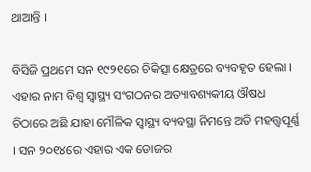ଥାଆନ୍ତି ।

ବିସିଜି ପ୍ରଥମେ ସନ ୧୯୨୧ରେ ଚିକିତ୍ସା କ୍ଷେତ୍ରରେ ବ୍ୟବ‌ହୃତ ହେଲା ।  ଏହାର ନାମ ବିଶ୍ୱ ସ୍ୱାସ୍ଥ୍ୟ ସଂଗଠନର ଅତ୍ୟାବଶ୍ୟକୀୟ ଔଷଧ ଚିଠାରେ ଅଛି ଯାହା ମୌଳିକ ସ୍ୱାସ୍ଥ୍ୟ ବ୍ୟବସ୍ଥା ନିମନ୍ତେ ଅତି ମହତ୍ତ୍ୱପୂର୍ଣ୍ଣ । ସନ ୨୦୧୪ରେ ଏହାର ଏକ ଡୋଜର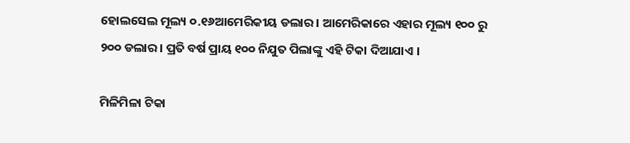ହୋଲସେଲ ମୂଲ୍ୟ ୦.୧୬ଆମେରିକୀୟ ଡଲାର । ଆମେରିକାରେ ଏହାର ମୂଲ୍ୟ ୧୦୦ ରୁ ୨୦୦ ଡଲାର । ପ୍ରତି ବର୍ଷ ପ୍ରାୟ ୧୦୦ ନିଯୁତ ପିଲାଙ୍କୁ ଏହି ଟିକା ଦିଆଯାଏ ।

ମିଳିମିଳା ଟିକା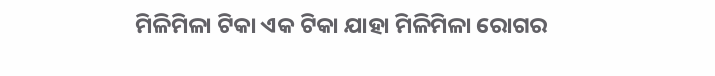ମିଳିମିଳା ଟିକା ଏକ ଟିକା ଯାହା ମିଳିମିଳା ରୋଗର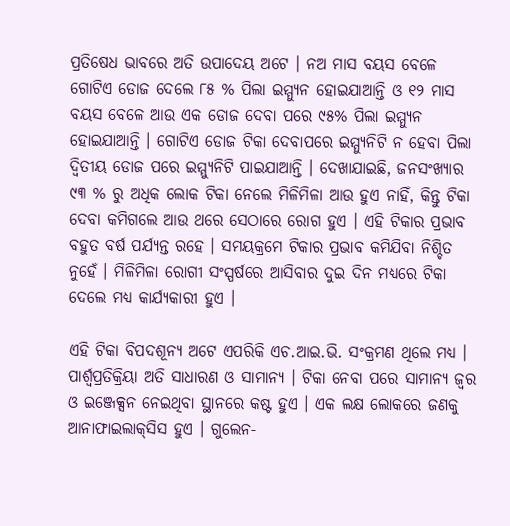ପ୍ରତିଷେଧ ଭାବରେ ଅତି ଉପାଦେୟ ଅଟେ । ନଅ ମାସ ବୟସ ବେଳେ ଗୋଟିଏ ଡୋଜ ଦେଲେ ୮୫ % ପିଲା ଇମ୍ମ୍ୟୁନ ହୋଇଯାଆନ୍ତି ଓ ୧୨ ମାସ ବୟସ ବେଳେ ଆଉ ଏକ ଡୋଜ ଦେବା ପରେ ୯୫% ପିଲା ଇମ୍ମ୍ୟୁନ ହୋଇଯାଆନ୍ତି । ଗୋଟିଏ ଡୋଜ ଟିକା ଦେବାପରେ ଇମ୍ମ୍ୟୁନିଟି ନ ହେବା ପିଲା ଦ୍ୱିତୀୟ ଡୋଜ ପରେ ଇମ୍ମ୍ୟୁନିଟି ପାଇଯାଆନ୍ତି । ଦେଖାଯାଇଛି, ଜନସଂଖ୍ୟାର ୯୩ % ରୁ ଅଧିକ ଲୋକ ଟିକା ନେଲେ ମିଳିମିଳା ଆଉ ହୁଏ ନାହିଁ, କିନ୍ତୁ ଟିକା ଦେବା କମିଗଲେ ଆଉ ଥରେ ସେଠାରେ ରୋଗ ହୁଏ । ଏହି ଟିକାର ପ୍ରଭାବ ବ‌ହୁତ ବର୍ଷ ପର୍ଯ୍ୟନ୍ତ ରହେ । ସମୟକ୍ରମେ ଟିକାର ପ୍ରଭାବ କମିଯିବା ନିଶ୍ଚିତ ନୁହେଁ । ମିଳିମିଳା ରୋଗୀ ସଂସ୍ପର୍ଷରେ ଆସିବାର ଦୁଇ ଦିନ ମଧ୍ୟରେ ଟିକା ଦେଲେ ମଧ୍ୟ କାର୍ଯ୍ୟକାରୀ ହୁଏ ।

ଏହି ଟିକା ବିପଦଶୂନ୍ୟ ଅଟେ ଏପରିକି ଏଚ.ଆଇ.ଭି. ସଂକ୍ରମଣ ଥିଲେ ମଧ୍ୟ । ପାର୍ଶ୍ୱପ୍ରତିକ୍ରିୟା ଅତି ସାଧାରଣ ଓ ସାମାନ୍ୟ । ଟିକା ନେବା ପରେ ସାମାନ୍ୟ ଜ୍ୱର ଓ ଇଞ୍ଜେକ୍ସନ ନେଇଥିବା ସ୍ଥାନରେ କଷ୍ଟ ହୁଏ । ଏକ ଲକ୍ଷ ଲୋକରେ ଜଣକୁ ଆନାଫାଇଲାକ୍‌ସିସ ହୁଏ । ଗୁଲେନ-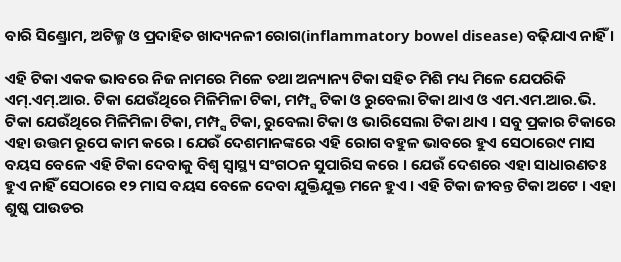ବାରି ସିଣ୍ଡ୍ରୋମ, ଅଟିଜ୍ମ ଓ ପ୍ରଦାହିତ ଖାଦ୍ୟନଳୀ ରୋଗ(inflammatory bowel disease) ବଢ଼ିଯାଏ ନାହିଁ ।

ଏହି ଟିକା ଏକ‌କ ଭାବରେ ନିଜ ନାମରେ ମିଳେ ତ‌ଥା ଅନ୍ୟାନ୍ୟ ଟିକା ସ‌ହିତ ମିଶି ମଧ୍ୟ ମିଳେ ଯେପରିକି ଏମ୍.ଏମ୍.ଆର. ଟିକା ଯେଉଁଥିରେ ମିଳିମିଳା ଟିକା, ମମ୍ପ୍ସ ଟିକା ଓ ରୁବେଲା ଟିକା ଥାଏ ଓ ଏମ.ଏମ.ଆର.ଭି. ଟିକା ଯେଉଁଥିରେ ମିଳିମିଳା ଟିକା, ମମ୍ପ୍ସ ଟିକା, ରୁବେଲା ଟିକା ଓ ଭାରିସେଲା ଟିକା ଥାଏ । ସବୁ ପ୍ରକାର ଟିକାରେ ଏହା ଉତ୍ତମ ରୂପେ କାମ କରେ । ଯେଉଁ ଦେଶମାନଙ୍କରେ ଏହି ରୋଗ ବ‌ହୁଳ ଭାବରେ ହୁଏ ସେଠାରେ୯ ମାସ ବ‌ୟସ ବେଳେ ଏହି ଟିକା ଦେବାକୁ ବିଶ୍ୱ ସ୍ୱାସ୍ଥ୍ୟ ସଂଗଠନ ସୁପାରିସ କରେ । ଯେଉଁ ଦେଶରେ ଏହା ସାଧାରଣତଃ ହୁଏ ନାହିଁ ସେଠାରେ ୧୨ ମାସ ବୟସ ବେଳେ ଦେବା ଯୁକ୍ତିଯୁକ୍ତ ମନେ ହୁଏ । ଏହି ଟିକା ଜୀବନ୍ତ ଟିକା ଅଟେ । ଏହା ଶୁଷ୍କ ପାଉଡର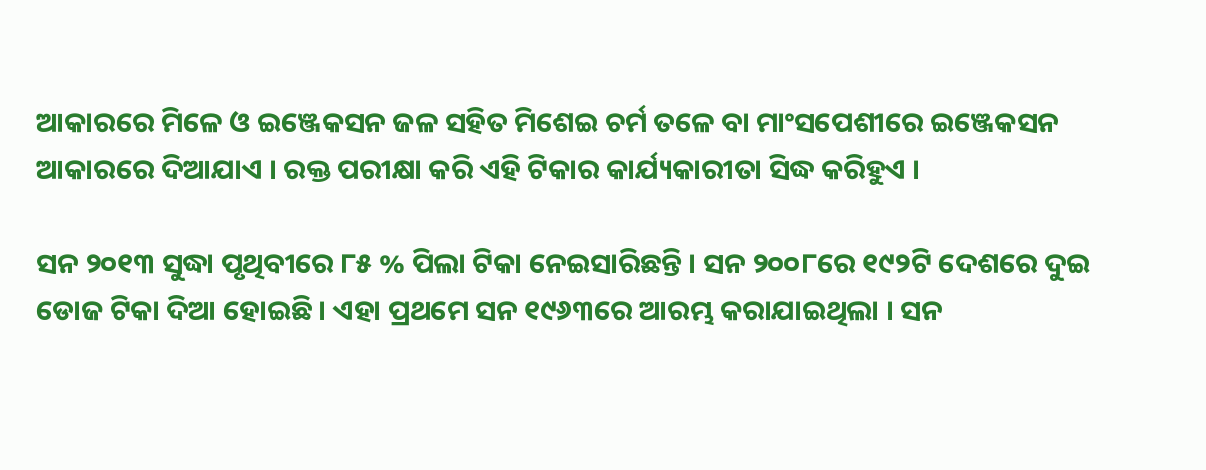ଆକାରରେ ମିଳେ ଓ ଇଞ୍ଜେକସନ ଜଳ ସ‌ହିତ ମିଶେଇ ଚର୍ମ ତଳେ ବା ମାଂସପେଶୀରେ ଇଞ୍ଜେକସନ ଆକାରରେ ଦିଆଯାଏ । ରକ୍ତ ପରୀକ୍ଷା କରି ଏହି ଟିକାର କାର୍ଯ୍ୟକାରୀତା ସିଦ୍ଧ କରିହୁଏ ।

ସନ ୨୦୧୩ ସୁଦ୍ଧା ପୃଥିବୀରେ ୮୫ % ପିଲା ଟିକା ନେଇସାରିଛନ୍ତି । ସନ ୨୦୦୮ରେ ୧୯୨ଟି ଦେଶରେ ଦୁଇ ଡୋଜ ଟିକା ଦିଆ ହୋଇଛି । ଏହା ପ୍ରଥମେ ସନ ୧୯୬୩ରେ ଆରମ୍ଭ କରାଯାଇଥିଲା । ସନ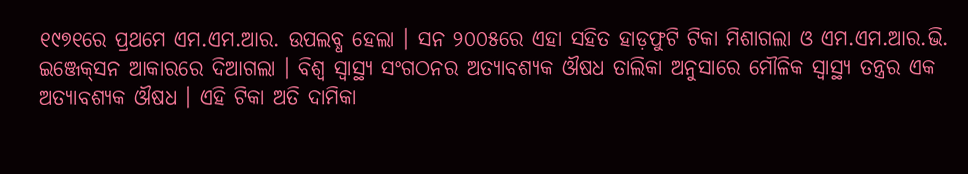୧୯୭୧ରେ ପ୍ରଥମେ ଏମ.ଏମ.ଆର. ଉପଲବ୍ଧ ହେଲା । ସନ ୨୦୦୫ରେ ଏହା ସ‌ହିତ ହାଡ଼ଫୁଟି ଟିକା ମିଶାଗଲା ଓ ଏମ.ଏମ.ଆର.ଭି. ଇଞ୍ଜେକ୍‌ସନ ଆକାରରେ ଦିଆଗଲା । ବିଶ୍ୱ ସ୍ୱାସ୍ଥ୍ୟ ସଂଗଠନର ଅତ୍ୟାବଶ୍ୟକ ଔଷଧ ତାଲିକା ଅନୁସାରେ ମୌଳିକ ସ୍ୱାସ୍ଥ୍ୟ ତନ୍ତ୍ରର ଏକ ଅତ୍ୟାବଶ୍ୟକ ଔଷଧ । ଏହି ଟିକା ଅତି ଦାମିକା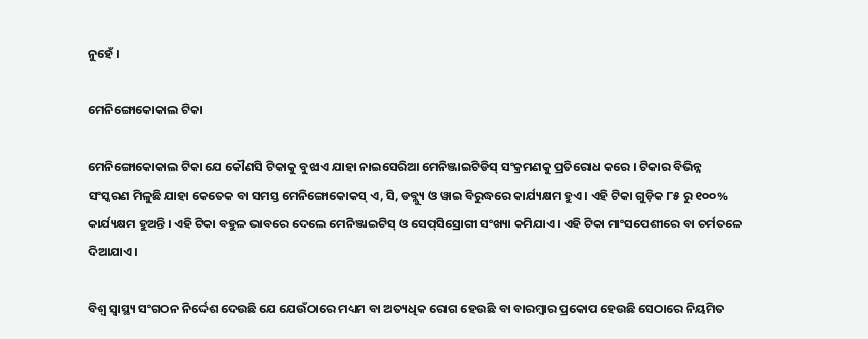ନୁହେଁ ।

ମେନିଙ୍ଗୋକୋକାଲ ଟିକା

ମେନିଙ୍ଗୋକୋକାଲ ଟିକା ଯେ କୌଣସି ଟିକାକୁ ବୁଝାଏ ଯାହା ନାଇସେରିଆ ମେନିଞ୍ଜାଇଟିଡିସ୍‌ ସଂକ୍ରମଣକୁ ପ୍ରତିରୋଧ କରେ । ଟିକାର ବିଭିନ୍ନ ସଂସ୍କରଣ ମିଳୁଛି ଯାହା କେତେକ ବା ସମସ୍ତ ମେନିଙ୍ଗୋକୋକସ୍ ଏ, ସି, ଡବ୍ଲ୍ୟୁ ଓ ୱାଇ ବିରୁଦ୍ଧରେ କାର୍ଯ୍ୟକ୍ଷମ ହୁଏ । ଏହି ଟିକା ଗୁଡ଼ିକ ୮୫ ରୁ ୧୦୦% କାର୍ଯ୍ୟକ୍ଷମ ହୁଅନ୍ତି । ଏହି ଟିକା ବ‌ହୁଳ ଭାବରେ ଦେଲେ ମେନିଞ୍ଜାଇଟିସ୍ ଓ ସେପ୍‌ସିସ୍ରୋଗୀ ସଂଖ୍ୟା କମିଯାଏ । ଏହି ଟିକା ମାଂସପେଶୀରେ ବା ଚର୍ମତଳେ ଦିଆଯାଏ ।

ବିଶ୍ୱ ସ୍ୱାସ୍ଥ୍ୟ ସଂଗଠନ ନିର୍ଦ୍ଦେଶ ଦେଉଛି ଯେ ଯେଉଁଠାରେ ମଧ୍ୟମ ବା ଅତ୍ୟଧିକ ରୋଗ ହେଉଛି ବା ବାରମ୍ବାର ପ୍ରକୋପ ହେଉଛି ସେଠାରେ ନିୟମିତ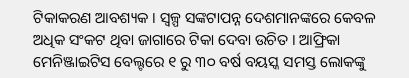ଟିକାକରଣ ଆବଶ୍ୟକ । ସ୍ୱଳ୍ପ ସଙ୍କଟାପନ୍ନ ଦେଶମାନଙ୍କରେ କେବଳ ଅଧିକ ସଂକଟ ଥିବା ଜାଗାରେ ଟିକା ଦେବା ଉଚିତ । ଆଫ୍ରିକା ମେନିଞ୍ଜାଇଟିସ ବେଲ୍ଟରେ ୧ ରୁ ୩୦ ବର୍ଷ ବୟସ୍କ ସମସ୍ତ ଲୋକଙ୍କୁ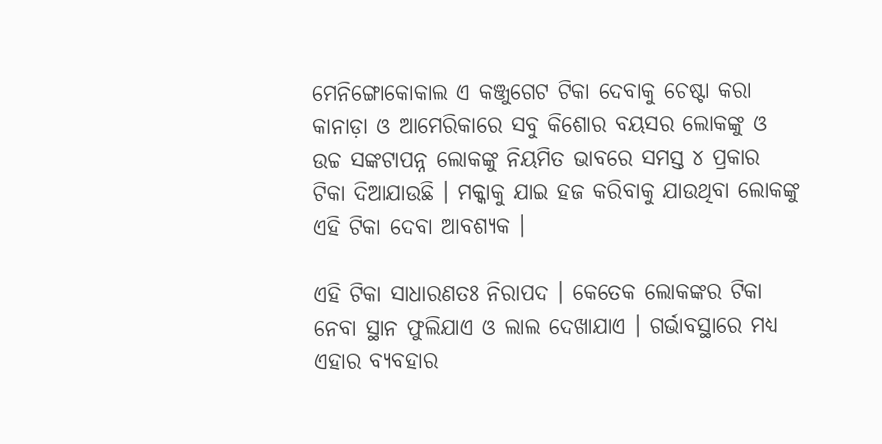ମେନିଙ୍ଗୋକୋକାଲ ଏ କଞ୍ଜୁଗେଟ ଟିକା ଦେବାକୁ ଚେଷ୍ଟା କରା  କାନାଡ଼ା ଓ ଆମେରିକାରେ ସବୁ କିଶୋର ବୟସର ଲୋକଙ୍କୁ ଓ ଉଚ୍ଚ ସଙ୍କଟାପନ୍ନ ଲୋକଙ୍କୁ ନିୟମିତ ଭାବରେ ସମସ୍ତ ୪ ପ୍ରକାର ଟିକା ଦିଆଯାଉଛି । ମକ୍କାକୁ ଯାଇ ହଜ କରିବାକୁ ଯାଉଥିବା ଲୋକଙ୍କୁ ଏହି ଟିକା ଦେବା ଆବଶ୍ୟକ ।

ଏହି ଟିକା ସାଧାରଣତଃ ନିରାପଦ । କେତେକ ଲୋକଙ୍କର ଟିକା ନେବା ସ୍ଥାନ ଫୁଲିଯାଏ ଓ ଲାଲ ଦେଖାଯାଏ । ଗର୍ଭାବସ୍ଥାରେ ମଧ୍ୟ ଏହାର ବ୍ୟବ‌ହାର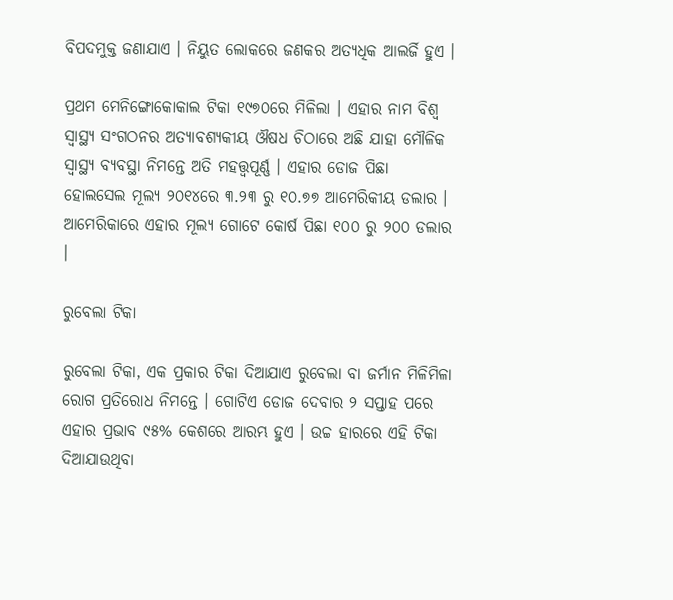ବିପଦମୁକ୍ତ ଜଣାଯାଏ । ନିୟୁତ ଲୋକରେ ଜଣକର ଅତ୍ୟଧିକ ଆଲର୍ଜି ହୁଏ ।

ପ୍ରଥମ ମେନିଙ୍ଗୋକୋକାଲ ଟିକା ୧୯୭୦ରେ ମିଳିଲା । ଏହାର ନାମ ବିଶ୍ୱ ସ୍ୱାସ୍ଥ୍ୟ ସଂଗଠନର ଅତ୍ୟାବଶ୍ୟକୀୟ ଔଷଧ ଚିଠାରେ ଅଛି ଯାହା ମୌଳିକ ସ୍ୱାସ୍ଥ୍ୟ ବ୍ୟବସ୍ଥା ନିମନ୍ତେ ଅତି ମହତ୍ତ୍ୱପୂର୍ଣ୍ଣ । ଏହାର ଡୋଜ ପିଛା ହୋଲସେଲ ମୂଲ୍ୟ ୨୦୧୪ରେ ୩.୨୩ ରୁ ୧୦.୭୭ ଆମେରିକୀୟ ଡଲାର । ଆମେରିକାରେ ଏହାର ମୂଲ୍ୟ ଗୋଟେ କୋର୍ଷ ପିଛା ୧୦୦ ରୁ ୨୦୦ ଡଲାର ।

ରୁବେଲା ଟିକା

ରୁବେଲା ଟିକା, ଏକ ପ୍ରକାର ଟିକା ଦିଆଯାଏ ରୁବେଲା ବା ଜର୍ମାନ ମିଳିମିଳା ରୋଗ ପ୍ରତିରୋଧ ନିମନ୍ତେ । ଗୋଟିଏ ଡୋଜ ଦେବାର ୨ ସପ୍ତାହ ପରେ ଏହାର ପ୍ରଭାବ ୯୫% କେଶରେ ଆରମ୍ଭ ହୁଏ । ଉଚ୍ଚ ହାରରେ ଏହି ଟିକା ଦିଆଯାଉଥିବା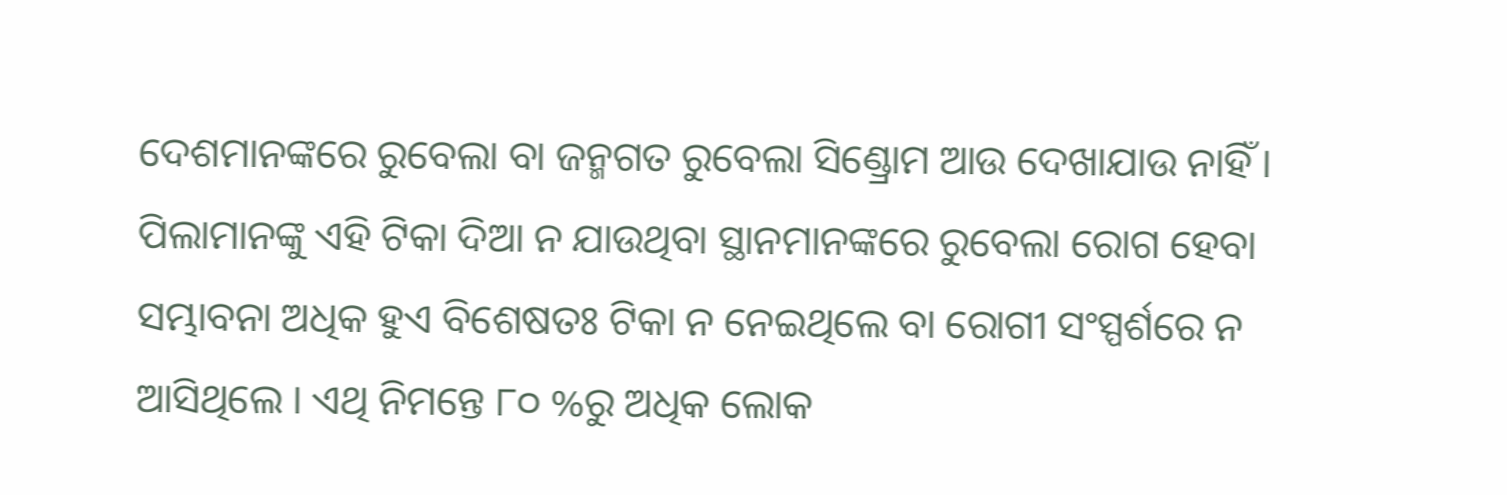ଦେଶମାନଙ୍କରେ ରୁବେଲା ବା ଜନ୍ମଗତ ରୁବେଲା ସିଣ୍ଡ୍ରୋମ ଆଉ ଦେଖାଯାଉ ନାହିଁ । ପିଲାମାନଙ୍କୁ ଏହି ଟିକା ଦିଆ ନ ଯାଉଥିବା ସ୍ଥାନମାନଙ୍କରେ ରୁବେଲା ରୋଗ ହେବା ସମ୍ଭାବନା ଅଧିକ ହୁଏ ବିଶେଷତଃ ଟିକା ନ ନେଇଥିଲେ ବା ରୋଗୀ ସଂସ୍ପର୍ଶରେ ନ ଆସିଥିଲେ । ଏଥି ନିମନ୍ତେ ୮୦ %ରୁ ଅଧିକ ଲୋକ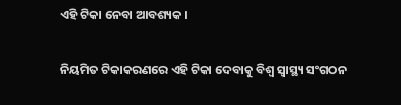ଏହି ଟିକା ନେବା ଆବଶ୍ୟକ ।

ନିୟମିତ ଟିକାକରଣରେ ଏହି ଟିକା ଦେବାକୁ ବିଶ୍ୱ ସ୍ୱାସ୍ଥ୍ୟ ସଂଗଠନ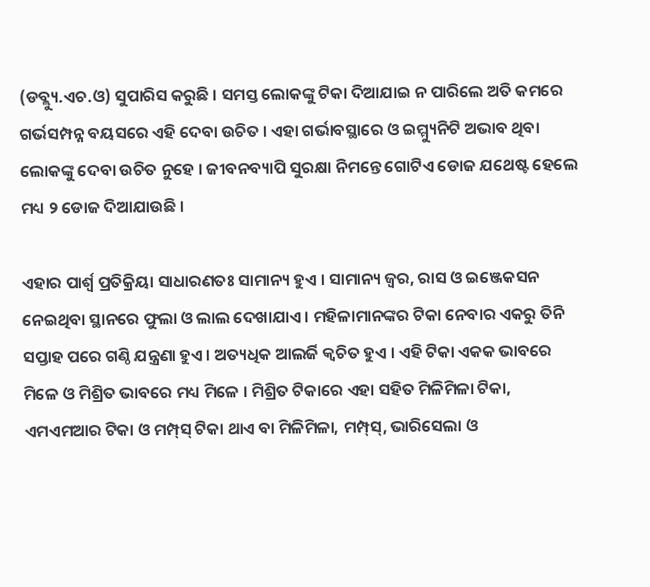(ଡବ୍ଲ୍ୟୁ.ଏଚ.ଓ) ସୁପାରିସ କରୁଛି । ସମସ୍ତ ଲୋକଙ୍କୁ ଟିକା ଦିଆଯାଇ ନ ପାରିଲେ ଅତି କମରେ ଗର୍ଭସମ୍ପନ୍ନ ବୟସରେ ଏହି ଦେବା ଉଚିତ । ଏହା ଗର୍ଭାବସ୍ଥାରେ ଓ ଇମ୍ମ୍ୟୁନିଟି ଅଭାବ ଥିବା ଲୋକଙ୍କୁ ଦେବା ଉଚିତ ନୁହେ । ଜୀବନବ୍ୟାପି ସୁରକ୍ଷା ନିମନ୍ତେ ଗୋଟିଏ ଡୋଜ ଯଥେଷ୍ଟ ହେଲେ ମଧ୍ୟ ୨ ଡୋଜ ଦିଆଯାଉଛି ।

ଏହାର ପାର୍ଶ୍ୱ ପ୍ରତିକ୍ରିୟା ସାଧାରଣତଃ ସାମାନ୍ୟ ହୁଏ । ସାମାନ୍ୟ ଜ୍ୱର, ରାସ ଓ ଇଞ୍ଜେକସନ ନେଇଥିବା ସ୍ଥାନରେ ଫୁଲା ଓ ଲାଲ ଦେଖାଯାଏ । ମହିଳାମାନଙ୍କର ଟିକା ନେବାର ଏକରୁ ତିନି ସପ୍ତାହ ପରେ ଗଣ୍ଠି ଯନ୍ତ୍ରଣା ହୁଏ । ଅତ୍ୟଧିକ ଆଲର୍ଜି କ୍ୱଚିତ ହୁଏ । ଏହି ଟିକା ଏକ‌କ ଭାବରେ ମିଳେ ଓ ମିଶ୍ରିତ ଭାବରେ ମଧ୍ୟ ମିଳେ । ମିଶ୍ରିତ ଟିକାରେ ଏହା ସ‌ହିତ ମିଳିମିଳା ଟିକା, ଏମଏମଆର ଟିକା ଓ ମମ୍ପ୍‌ସ୍ ଟିକା ଥାଏ ବା ମିଳିମିଳା, ମମ୍ପ୍‌ସ୍, ଭାରିସେଲା ଓ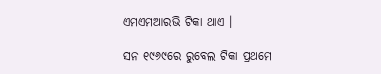ଏମଏମଆରଭି ଟିକା ଥାଏ ।

ସନ ୧୯୬୯ରେ ରୁବେଲ ଟିକା ପ୍ରଥମେ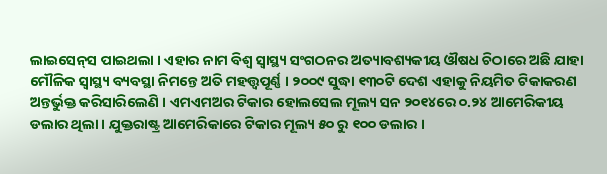ଲାଇସେନ୍‌ସ ପାଇଥଲା । ଏହାର ନାମ ବିଶ୍ୱ ସ୍ୱାସ୍ଥ୍ୟ ସଂଗଠନର ଅତ୍ୟାବଶ୍ୟକୀୟ ଔଷଧ ଚିଠାରେ ଅଛି ଯାହା ମୌଳିକ ସ୍ୱାସ୍ଥ୍ୟ ବ୍ୟବସ୍ଥା ନିମନ୍ତେ ଅତି ମହତ୍ତ୍ୱପୂର୍ଣ୍ଣ । ୨୦୦୯ ସୁଦ୍ଧା ୧୩୦ଟି ଦେଶ ଏହାକୁ ନିୟମିତ ଟିକାକରଣ ଅନ୍ତର୍ଭୁକ୍ତ କରିସାରିଲେଣି । ଏମଏମଅର ଟିକାର ହୋଲସେଲ ମୂଲ୍ୟ ସନ ୨୦୧୪ରେ ୦.୨୪ ଆମେରିକୀୟ ଡଲାର ଥିଲା । ଯୁକ୍ତରାଷ୍ଟ୍ର ଆମେରିକାରେ ଟିକାର ମୂଲ୍ୟ ୫୦ ରୁ ୧୦୦ ଡଲାର ।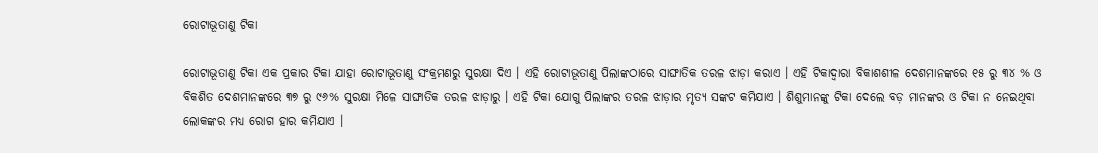ରୋଟାଭୂତାଣୁ ଟିକା

ରୋଟାଭୂତାଣୁ ଟିକା ଏକ ପ୍ରକାର ଟିକା ଯାହା ରୋଟାଭୂତାଣୁ ସଂକ୍ରମଣରୁ ସୁରକ୍ଷା ଦିଏ । ଏହି ରୋଟାଭୂତାଣୁ ପିଲାଙ୍କଠାରେ ସାଙ୍ଘାତିକ ତରଳ ଝାଡ଼ା କରାଏ । ଏହି ଟିକାଦ୍ୱାରା ବିକାଶଶୀଳ ଦେଶମାନଙ୍କରେ ୧୫ ରୁ ୩୪ % ଓ ବିକଶିତ ଦେଶମାନଙ୍କରେ ୩୭ ରୁ ୯୬% ସୁରକ୍ଷା ମିଳେ ସାଙ୍ଘାତିକ ତରଳ ଝାଡ଼ାରୁ । ଏହି ଟିକା ଯୋଗୁ ପିଲାଙ୍କର ତରଳ ଝାଡ଼ାର ମୃତ୍ୟ ସଙ୍କଟ କମିଯାଏ । ଶିଶୁମାନଙ୍କୁ ଟିକା ଦେଲେ ବଡ଼ ମାନଙ୍କର ଓ ଟିକା ନ ନେଇଥିବା ଲୋକଙ୍କର ମଧ୍ୟ ରୋଗ ହାର କମିଯାଏ ।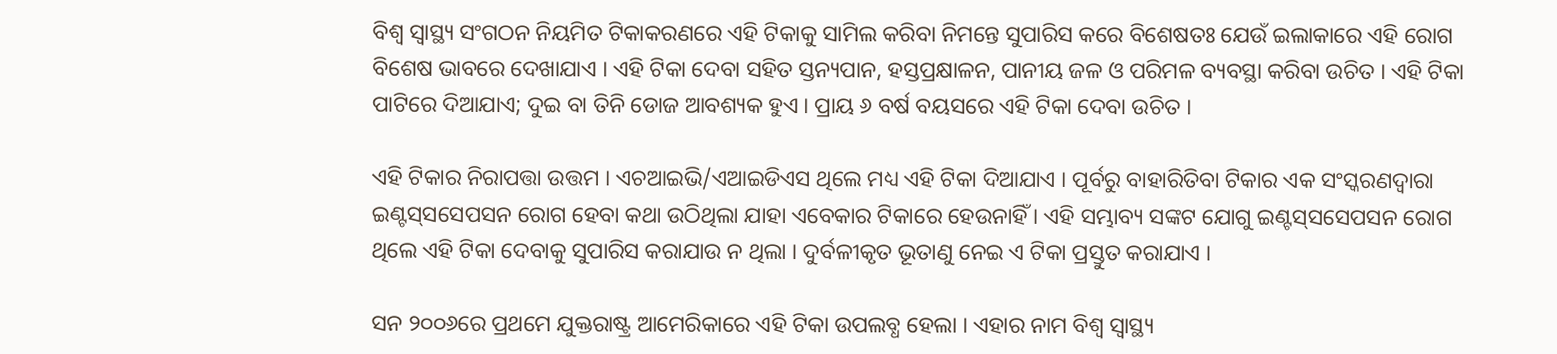ବିଶ୍ୱ ସ୍ୱାସ୍ଥ୍ୟ ସଂଗଠନ ନିୟମିତ ଟିକାକରଣରେ ଏହି ଟିକାକୁ ସାମିଲ କରିବା ନିମନ୍ତେ ସୁପାରିସ କରେ ବିଶେଷତଃ ଯେଉଁ ଇଲାକାରେ ଏହି ରୋଗ ବିଶେଷ ଭାବରେ ଦେଖାଯାଏ । ଏହି ଟିକା ଦେବା ସ‌ହିତ ସ୍ତନ୍ୟପାନ, ହସ୍ତପ୍ରକ୍ଷାଳନ, ପାନୀୟ ଜଳ ଓ ପରିମଳ ବ୍ୟବସ୍ଥା କରିବା ଉଚିତ । ଏହି ଟିକା ପାଟିରେ ଦିଆଯାଏ; ଦୁଇ ବା ତିନି ଡୋଜ ଆବଶ୍ୟକ ହୁଏ । ପ୍ରାୟ ୬ ବର୍ଷ ବ‌ୟସରେ ଏହି ଟିକା ଦେବା ଉଚିତ ।

ଏହି ଟିକାର ନିରାପତ୍ତା ଉତ୍ତମ । ଏଚଆଇଭି/ଏଆଇଡିଏସ ଥିଲେ ମଧ୍ୟ ଏହି ଟିକା ଦିଆଯାଏ । ପୂର୍ବରୁ ବାହାରିତିବା ଟିକାର ଏକ ସଂସ୍କରଣଦ୍ୱାରା ଇଣ୍ଟସ୍‌ସସେପସନ ରୋଗ ହେବା କଥା ଉଠିଥିଲା ଯାହା ଏବେକାର ଟିକାରେ ହେଉନାହିଁ । ଏହି ସମ୍ଭାବ୍ୟ ସଙ୍କଟ ଯୋଗୁ ଇଣ୍ଟସ୍‌ସସେପସନ ରୋଗ ଥିଲେ ଏହି ଟିକା ଦେବାକୁ ସୁପାରିସ କରାଯାଉ ନ ଥିଲା । ଦୁର୍ବଳୀକୃତ ଭୂତାଣୁ ନେଇ ଏ ଟିକା ପ୍ରସ୍ତୁତ କରାଯାଏ ।

ସନ ୨୦୦୬ରେ ପ୍ରଥମେ ଯୁକ୍ତରାଷ୍ଟ୍ର ଆମେରିକାରେ ଏହି ଟିକା ଉପଲବ୍ଧ ହେଲା । ଏହାର ନାମ ବିଶ୍ୱ ସ୍ୱାସ୍ଥ୍ୟ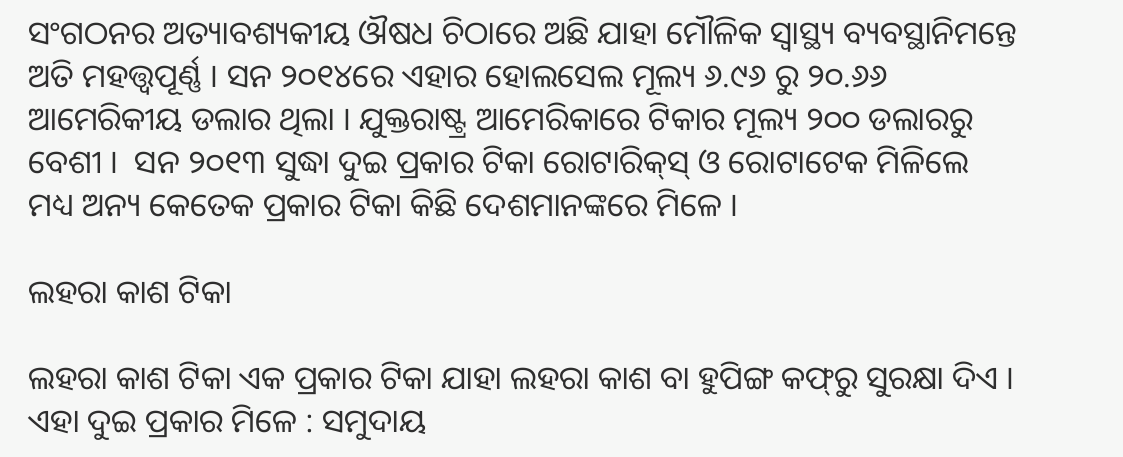ସଂଗଠନର ଅତ୍ୟାବଶ୍ୟକୀୟ ଔଷଧ ଚିଠାରେ ଅଛି ଯାହା ମୌଳିକ ସ୍ୱାସ୍ଥ୍ୟ ବ୍ୟବସ୍ଥାନିମନ୍ତେ ଅତି ମହତ୍ତ୍ୱପୂର୍ଣ୍ଣ । ସନ ୨୦୧୪ରେ ଏହାର ହୋଲସେଲ ମୂଲ୍ୟ ୬.୯୬ ରୁ ୨୦.୬୬ ଆମେରିକୀୟ ଡଲାର ଥିଲା । ଯୁକ୍ତରାଷ୍ଟ୍ର ଆମେରିକାରେ ଟିକାର ମୂଲ୍ୟ ୨୦୦ ଡଲାରରୁ ବେଶୀ ।  ସନ ୨୦୧୩ ସୁଦ୍ଧା ଦୁଇ ପ୍ରକାର ଟିକା ରୋଟାରିକ୍‌ସ୍ ଓ ରୋଟାଟେକ ମିଳିଲେ ମଧ୍ୟ ଅନ୍ୟ କେତେକ ପ୍ରକାର ଟିକା କିଛି ଦେଶମାନଙ୍କରେ ମିଳେ ।

ଲହରା କାଶ ଟିକା

ଲହରା କାଶ ଟିକା ଏକ ପ୍ରକାର ଟିକା ଯାହା ଲହରା କାଶ ବା ହୁପିଙ୍ଗ କଫ୍‌ରୁ ସୁରକ୍ଷା ଦିଏ । ଏହା ଦୁଇ ପ୍ରକାର ମିଳେ : ସମୁଦାୟ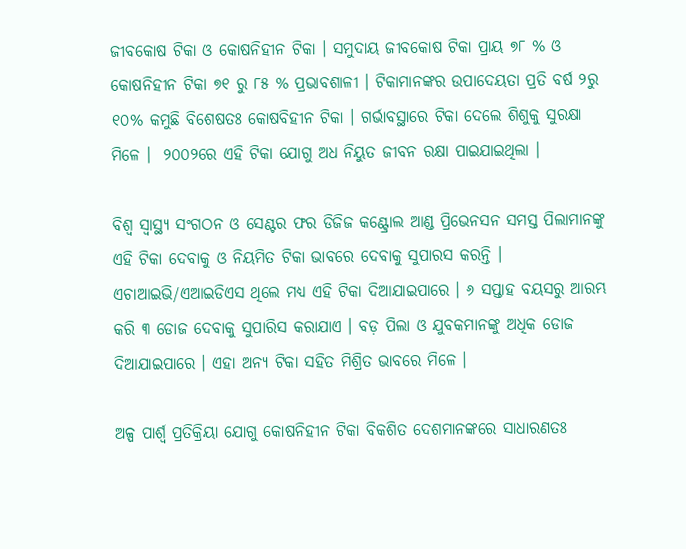ଜୀବକୋଷ ଟିକା ଓ କୋଷନିହୀନ ଟିକା । ସମୁଦାୟ ଜୀବକୋଷ ଟିକା ପ୍ରାୟ ୭୮ % ଓ କୋଷନିହୀନ ଟିକା ୭୧ ରୁ ୮୫ % ପ୍ରଭାବଶାଳୀ । ଟିକାମାନଙ୍କର ଉପାଦେୟତା ପ୍ରତି ବର୍ଷ ୨ରୁ ୧୦% କମୁଛି ବିଶେଷତଃ କୋଷବିହୀନ ଟିକା । ଗର୍ଭାବସ୍ଥାରେ ଟିକା ଦେଲେ ଶିଶୁକୁ ସୁରକ୍ଷା ମିଳେ ।  ୨୦୦୨ରେ ଏହି ଟିକା ଯୋଗୁ ଅଧ ନିୟୁତ ଜୀବନ ରକ୍ଷା ପାଇଯାଇଥିଲା ।

ବିଶ୍ୱ ସ୍ୱାସ୍ଥ୍ୟ ସଂଗଠନ ଓ ସେଣ୍ଟର ଫର ଡିଜିଜ କଣ୍ଟ୍ରୋଲ ଆଣ୍ଡ ପ୍ରିଭେନସନ ସମସ୍ତ ପିଲାମାନଙ୍କୁ ଏହି ଟିକା ଦେବାକୁ ଓ ନିୟମିତ ଟିକା ଭାବରେ ଦେବାକୁ ସୁପାରସ କରନ୍ତି । ଏଚାଆଇଭି/ଏଆଇଡିଏସ ଥିଲେ ମଧ୍ୟ ଏହି ଟିକା ଦିଆଯାଇପାରେ । ୬ ସପ୍ତାହ ବୟସରୁ ଆରମ୍ଭ କରି ୩ ଡୋଜ ଦେବାକୁ ସୁପାରିସ କରାଯାଏ । ବଡ଼ ପିଲା ଓ ଯୁବକମାନଙ୍କୁ ଅଧିକ ଡୋଜ ଦିଆଯାଇପାରେ । ଏହା ଅନ୍ୟ ଟିକା ସ‌ହିତ ମିଶ୍ରିତ ଭାବରେ ମିଳେ ।

ଅଳ୍ପ ପାର୍ଶ୍ୱ ପ୍ରତିକ୍ରିୟା ଯୋଗୁ କୋଷନିହୀନ ଟିକା ବିକଶିତ ଦେଶମାନଙ୍କରେ ସାଧାରଣତଃ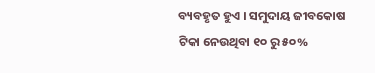ବ୍ୟବ‌ହୃତ ହୁଏ । ସମୁଦାୟ ଜୀବକୋଷ ଟିକା ନେଉଥିବା ୧୦ ରୁ ୫୦%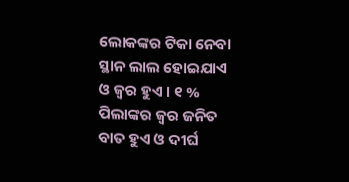ଲୋକଙ୍କର ଟିକା ନେବା ସ୍ଥାନ ଲାଲ ହୋଇଯାଏ ଓ ଜ୍ୱର ହୁଏ । ୧ % ପିଲାଙ୍କର ଜ୍ୱର ଜନିତ ବାତ ହୁଏ ଓ ଦୀର୍ଘ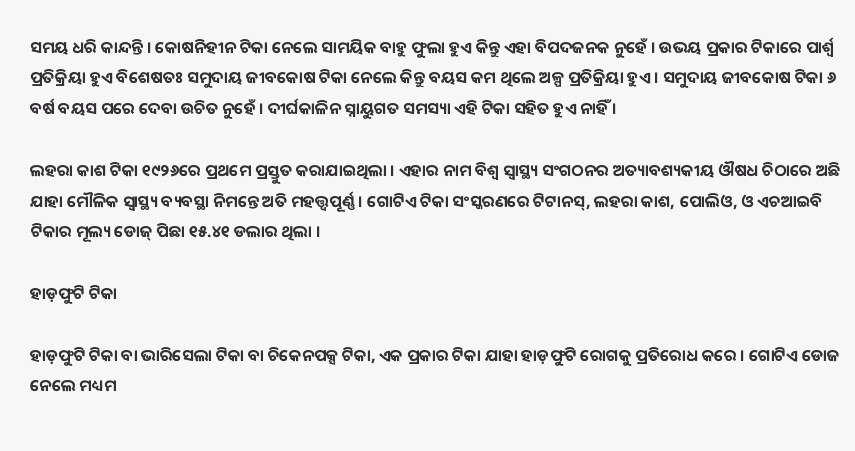ସମୟ ଧରି କାନ୍ଦନ୍ତି । କୋଷନିହୀନ ଟିକା ନେଲେ ସାମୟିକ ବାହୁ ଫୁଲା ହୁଏ କିନ୍ତୁ ଏହା ବିପଦଜନ‌କ ନୁହେଁ । ଉଭୟ ପ୍ରକାର ଟିକାରେ ପାର୍ଶ୍ୱ ପ୍ରତିକ୍ରିୟା ହୁଏ ବିଶେଷତଃ ସମୁଦାୟ ଜୀବକୋଷ ଟିକା ନେଲେ କିନ୍ତୁ ବୟସ କମ ଥିଲେ ଅଳ୍ପ ପ୍ରତିକ୍ରିୟା ହୁଏ । ସମୁଦାୟ ଜୀବକୋଷ ଟିକା ୬ ବର୍ଷ ବୟସ ପରେ ଦେବା ଉଚିତ ନୁହେଁ । ଦୀର୍ଘକାଳିନ ସ୍ନାୟୁଗତ ସମସ୍ୟା ଏହି ଟିକା ସ‌ହିତ ହୁଏ ନାହିଁ ।

ଲହରା କାଶ ଟିକା ୧୯୨୬ରେ ପ୍ରଥମେ ପ୍ରସ୍ତୁତ କରାଯାଇଥିଲା । ଏହାର ନାମ ବିଶ୍ୱ ସ୍ୱାସ୍ଥ୍ୟ ସଂଗଠନର ଅତ୍ୟାବଶ୍ୟକୀୟ ଔଷଧ ଚିଠାରେ ଅଛି ଯାହା ମୌଳିକ ସ୍ୱାସ୍ଥ୍ୟ ବ୍ୟବସ୍ଥା ନିମନ୍ତେ ଅତି ମହତ୍ତ୍ୱପୂର୍ଣ୍ଣ । ଗୋଟିଏ ଟିକା ସଂସ୍କରଣରେ ଟିଟାନସ୍, ଲହରା କାଶ, ପୋଲିଓ, ଓ ଏଚଆଇବି ଟିକାର ମୂଲ୍ୟ ଡୋଜ୍ ପିଛା ୧୫.୪୧ ଡଲାର ଥିଲା ।

ହାଡ଼ଫୁଟି ଟିକା

ହାଡ଼ଫୁଟି ଟିକା ବା ଭାରିସେଲା ଟିକା ବା ଚିକେନପକ୍ସ ଟିକା, ଏକ ପ୍ରକାର ଟିକା ଯାହା ହାଡ଼ଫୁଟି ରୋଗକୁ ପ୍ରତିରୋଧ କରେ । ଗୋଟିଏ ଡୋଜ ନେଲେ ମଧ୍ୟମ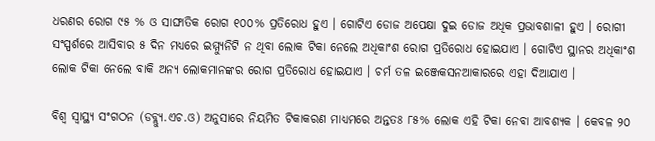ଧରଣର ରୋଗ ୯୫ % ଓ ସାଙ୍ଘାତିକ ରୋଗ ୧୦୦% ପ୍ରତିରୋଧ ହୁଏ । ଗୋଟିଏ ଡୋଜ ଅପେକ୍ଷା ଦୁଇ ଡୋଜ ଅଧିକ ପ୍ରଭାବଶାଳୀ ହୁଏ । ରୋଗୀ ସଂସ୍ପର୍ଶରେ ଆସିବାର ୫ ଦିନ ମଧ୍ୟରେ ଇମ୍ମ୍ୟୁନିଟି ନ ଥିବା ଲୋକ ଟିକା ନେଲେ ଅଧିକାଂଶ ରୋଗ ପ୍ରତିରୋଧ ହୋଇଯାଏ । ଗୋଟିଏ ସ୍ଥାନର ଅଧିକାଂଶ ଲୋକ ଟିକା ନେଲେ ବାକି ଅନ୍ୟ ଲୋକମାନଙ୍କର ରୋଗ ପ୍ରତିରୋଧ ହୋଇଯାଏ । ଚର୍ମ ତଳ ଇଞ୍ଜେକସନଆକାରରେ ଏହା ଦିଆଯାଏ ।

ବିଶ୍ୱ ସ୍ୱାସ୍ଥ୍ୟ ସଂଗଠନ (ଡବ୍ଲ୍ୟୁ.ଏଚ.ଓ) ଅନୁସାରେ ନିୟମିତ ଟିକାକରଣ ମାଧ୍ୟମରେ ଅନ୍ତ‌ତଃ ୮୫% ଲୋକ ଏହି ଟିକା ନେବା ଆବଶ୍ୟକ । କେବଳ ୨୦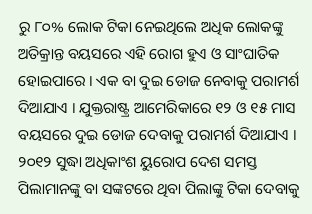ରୁ ୮୦% ଲୋକ ଟିକା ନେଇଥିଲେ ଅଧିକ ଲୋକଙ୍କୁ ଅତିକ୍ରାନ୍ତ ବୟସରେ ଏହି ରୋଗ ହୁଏ ଓ ସାଂଘାତିକ ହୋଇପାରେ । ଏକ ବା ଦୁଇ ଡୋଜ ନେବାକୁ ପରାମର୍ଶ ଦିଆଯାଏ । ଯୁକ୍ତରାଷ୍ଟ୍ର ଆମେରିକାରେ ୧୨ ଓ ୧୫ ମାସ ବୟସରେ ଦୁଇ ଡୋଜ ଦେବାକୁ ପରାମର୍ଶ ଦିଆଯାଏ । ୨୦୧୨ ସୁଦ୍ଧା ଅଧିକାଂଶ ୟୁରୋପ ଦେଶ ସମସ୍ତ ପିଲାମାନଙ୍କୁ ବା ସଙ୍କଟରେ ଥିବା ପିଲାଙ୍କୁ ଟିକା ଦେବାକୁ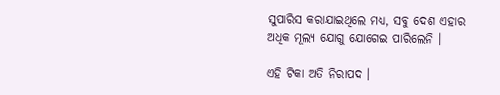ସୁପାରିସ କରାଯାଇଥିଲେ ମଧ୍ୟ, ସବୁ ଦେଶ ଏହାର ଅଧିକ ମୂଲ୍ୟ ଯୋଗୁ ଯୋଗେଇ ପାରିଲେନି ।

ଏହି ଟିକା ଅତି ନିରାପଦ ।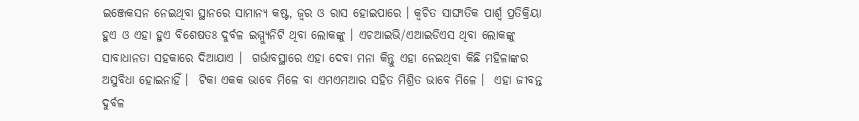ଇଞ୍ଜେକସନ ନେଇଥିବା ସ୍ଥାନରେ ସାମାନ୍ୟ କଷ୍ଟ, ଜ୍ୱର ଓ ରାସ ହୋଇପାରେ । କ୍ୱଚିତ ସାଙ୍ଘାତିକ ପାର୍ଶ୍ୱ ପ୍ରତିକ୍ରିୟା ହୁଏ ଓ ଏହା ହୁଏ ବିଶେଷତଃ ଦୁର୍ବଳ ଇମ୍ମ୍ୟୁନିଟି ଥିବା ଲୋକଙ୍କୁ । ଏଚଆଇଭି/ଏଆଇଡିଏସ ଥିବା ଲୋକଙ୍କୁ ସାବାଧାନତା ସ‌ହକାରେ ଦିଆଯାଏ ।  ଗର୍ଭାବସ୍ଥାରେ ଏହା ଦେବା ମନା କିନ୍ତୁ ଏହା ନେଇଥିବା କିଛି ମହିଳାଙ୍କର ଅସୁବିଧା ହୋଇନାହିଁ ।  ଟିକା ଏକ‌କ ଭାବେ ମିଳେ ବା ଏମଏମଆର ସ‌ହିତ ମିଶ୍ରିତ ଭାବେ ମିଳେ ।  ଏହା ଜୀବନ୍ତ ଦୁର୍ବଳ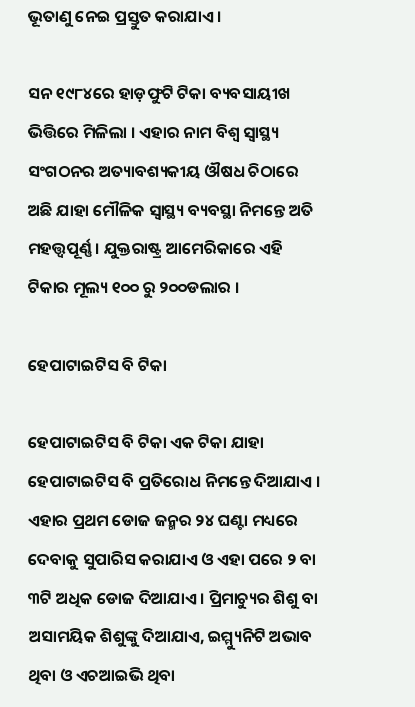ଭୂତାଣୁ ନେଇ ପ୍ରସ୍ତୁତ କରାଯାଏ ।

ସନ ୧୯୮୪ରେ ହାଡ଼ଫୁଟି ଟିକା ବ୍ୟବସାୟୀଖ ଭିତ୍ତିରେ ମିଳିଲା । ଏହାର ନାମ ବିଶ୍ୱ ସ୍ୱାସ୍ଥ୍ୟ ସଂଗଠନର ଅତ୍ୟାବଶ୍ୟକୀୟ ଔଷଧ ଚିଠାରେ ଅଛି ଯାହା ମୌଳିକ ସ୍ୱାସ୍ଥ୍ୟ ବ୍ୟବସ୍ଥା ନିମନ୍ତେ ଅତି ମହତ୍ତ୍ୱପୂର୍ଣ୍ଣ । ଯୁକ୍ତରାଷ୍ଟ୍ର ଆମେରିକାରେ ଏହି ଟିକାର ମୂଲ୍ୟ ୧୦୦ ରୁ ୨୦୦ଡଲାର ।

ହେପାଟାଇଟିସ ବି ଟିକା

ହେପାଟାଇଟିସ ବି ଟିକା ଏକ ଟିକା ଯାହା ହେପାଟାଇଟିସ ବି ପ୍ରତିରୋଧ ନିମନ୍ତେ ଦିଆଯାଏ । ଏହାର ପ୍ରଥମ ଡୋଜ ଜନ୍ମର ୨୪ ଘଣ୍ଟା ମଧ୍ୟରେ ଦେବାକୁ ସୁପାରିସ କରାଯାଏ ଓ ଏହା ପରେ ୨ ବା ୩ଟି ଅଧିକ ଡୋଜ ଦିଆଯାଏ । ପ୍ରିମାଚ୍ୟୁର ଶିଶୁ ବା ଅସାମୟିକ ଶିଶୁଙ୍କୁ ଦିଆଯାଏ, ଇମ୍ମ୍ୟୁନିଟି ଅଭାବ ଥିବା ଓ ଏଚଆଇଭି ଥିବା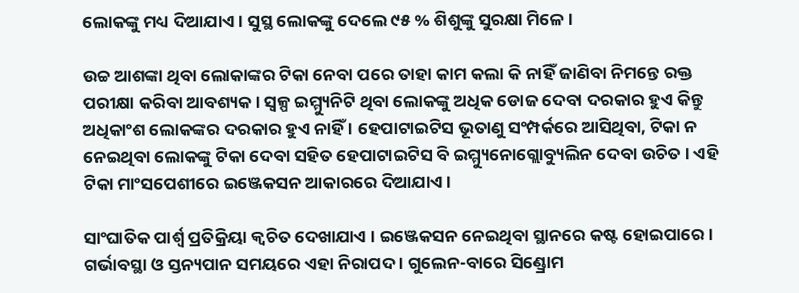ଲୋକଙ୍କୁ ମଧ୍ୟ ଦିଆଯାଏ । ସୁସ୍ଥ ଲୋକଙ୍କୁ ଦେଲେ ୯୫ % ଶିଶୁଙ୍କୁ ସୁରକ୍ଷା ମିଳେ ।

ଉଚ୍ଚ ଆଶଙ୍କା ଥିବା ଲୋକାଙ୍କର ଟିକା ନେବା ପରେ ତାହା କାମ କଲା କି ନାହିଁ ଜାଣିବା ନିମନ୍ତେ ରକ୍ତ ପରୀକ୍ଷା କରିବା ଆବଶ୍ୟକ । ସ୍ୱଳ୍ପ ଇମ୍ମ୍ୟୁନିଟି ଥିବା ଲୋକଙ୍କୁ ଅଧିକ ଡୋଜ ଦେବା ଦରକାର ହୁଏ କିନ୍ତୁ ଅଧିକାଂଶ ଲୋକଙ୍କର ଦରକାର ହୁଏ ନାହିଁ । ହେପାଟାଇଟିସ ଭୂତାଣୁ ସଂମ୍ପର୍କରେ ଆସିଥିବା, ଟିକା ନ ନେଇଥିବା ଲୋକଙ୍କୁ ଟିକା ଦେବା ସ‌ହିତ ହେପାଟାଇଟିସ ବି ଇମ୍ମ୍ୟୁନୋଗ୍ଲୋବ୍ୟୁଲିନ ଦେବା ଉଚିତ । ଏହି ଟିକା ମାଂସପେଶୀରେ ଇଞ୍ଜେକସନ ଆକାରରେ ଦିଆଯାଏ ।

ସାଂଘାତିକ ପାର୍ଶ୍ୱ ପ୍ରତିକ୍ରିୟା କ୍ୱଚିତ ଦେଖାଯାଏ । ଇଞ୍ଜେକସନ ନେଇଥିବା ସ୍ଥାନରେ କଷ୍ଟ ହୋଇପାରେ । ଗର୍ଭାବସ୍ଥା ଓ ସ୍ତନ୍ୟପାନ ସମୟରେ ଏହା ନିରାପଦ । ଗୁଲେନ-ବାରେ ସିଣ୍ଡ୍ରୋମ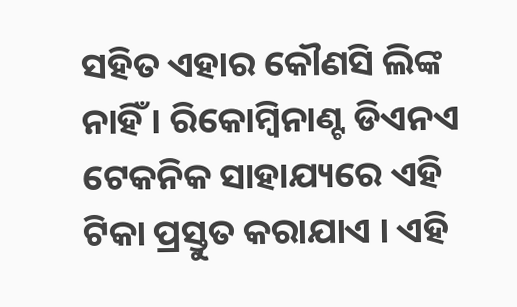ସ‌ହିତ ଏହାର କୌଣସି ଲିଙ୍କ ନାହିଁ । ରିକୋମ୍ବିନାଣ୍ଟ ଡିଏନଏ ଟେକନିକ ସାହାଯ୍ୟରେ ଏହି ଟିକା ପ୍ରସ୍ତୁତ କରାଯାଏ । ଏହି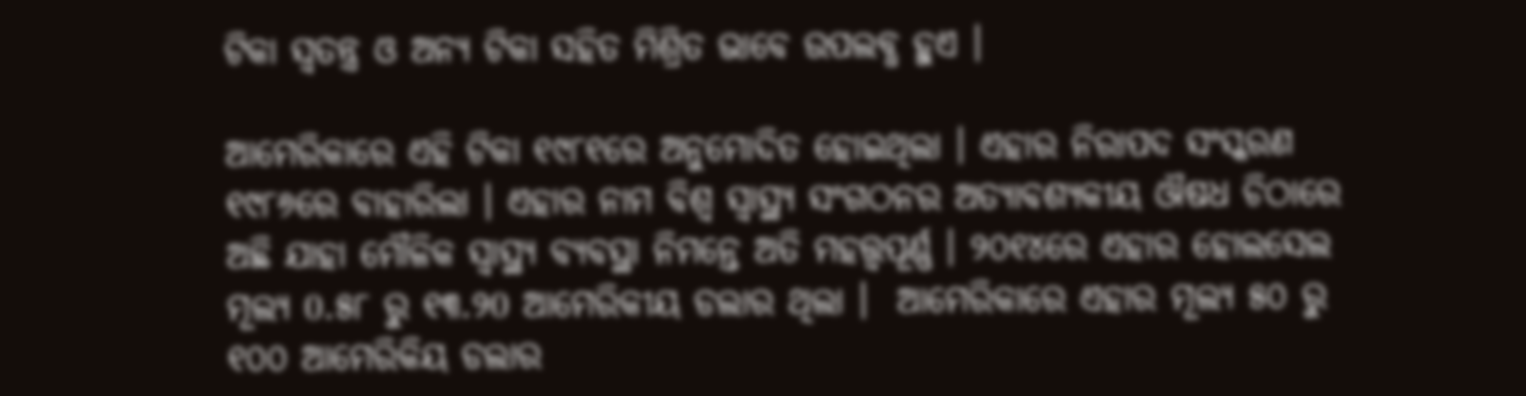ଟିକା ସ୍ୱତନ୍ତ୍ର ଓ ଅନ୍ୟ ଟିକା ସ‌ହିତ ମିଶ୍ରିତ ଭାବେ ଉପଲବ୍ଧ ହୁଏ ।

ଆମେରିକାରେ ଏହି ଟିକା ୧୯୮୧ରେ ଅନୁମୋଦିତ ହୋଇଥିଲା । ଏହାର ନିରାପଦ ସଂସ୍କରଣ ୧୯୮୬ରେ ବାହାରିଲା । ଏହାର ନାମ ବିଶ୍ୱ ସ୍ୱାସ୍ଥ୍ୟ ସଂଗଠନର ଅତ୍ୟାବଶ୍ୟକୀୟ ଔଷଧ ଚିଠାରେ ଅଛି ଯାହା ମୌଳିକ ସ୍ୱାସ୍ଥ୍ୟ ବ୍ୟବସ୍ଥା ନିମନ୍ତେ ଅତି ମହତ୍ତ୍ୱପୂର୍ଣ୍ଣ । ୨୦୧୪ରେ ଏହାର ହୋଲସେଲ ମୂଲ୍ୟ 0.୫୮ ରୁ ୧୩.୨0 ଆମେରିକୀୟ ଡଲାର ଥିଲା ।  ଆମେରିକାରେ ଏହାର ମୂଲ୍ୟ ୫୦ ରୁ ୧୦୦ ଆମେରିକିୟ ଡଲାର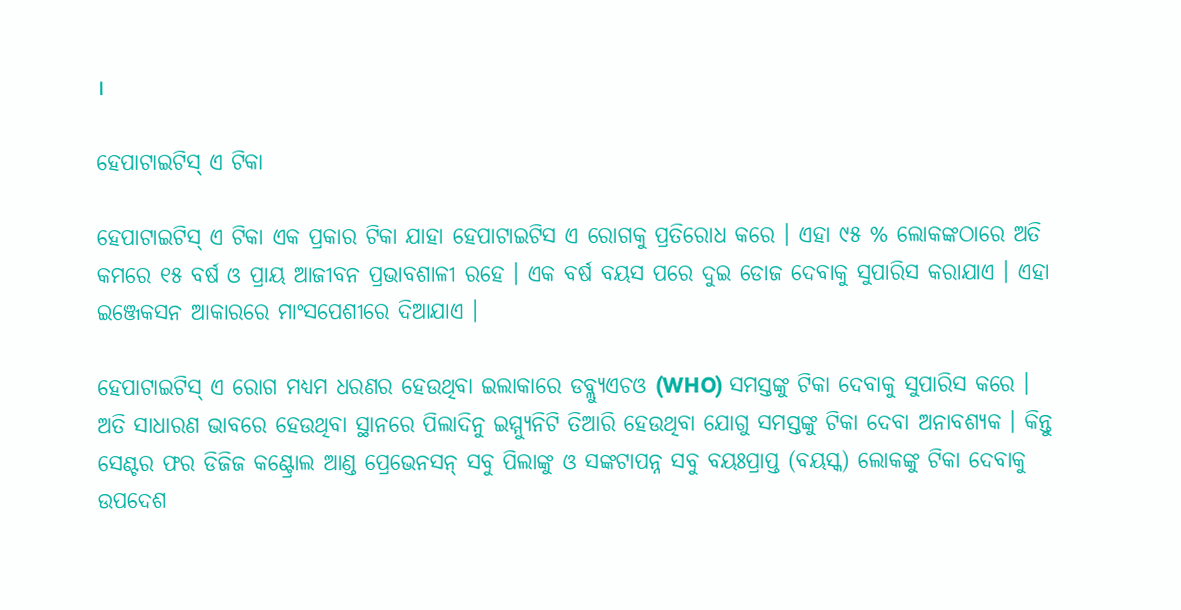।

ହେପାଟାଇଟିସ୍ ଏ ଟିକା

ହେପାଟାଇଟିସ୍ ଏ ଟିକା ଏକ ପ୍ରକାର ଟିକା ଯାହା ହେପାଟାଇଟିସ ଏ ରୋଗକୁ ପ୍ରତିରୋଧ କରେ । ଏହା ୯୫ % ଲୋକଙ୍କଠାରେ ଅତି କମରେ ୧୫ ବର୍ଷ ଓ ପ୍ରାୟ ଆଜୀବନ ପ୍ରଭାବଶାଳୀ ରହେ । ଏକ ବର୍ଷ ବୟସ ପରେ ଦୁଇ ଡୋଜ ଦେବାକୁ ସୁପାରିସ କରାଯାଏ । ଏହା ଇଞ୍ଜେକସନ ଆକାରରେ ମାଂସପେଶୀରେ ଦିଆଯାଏ ।

ହେପାଟାଇଟିସ୍ ଏ ରୋଗ ମଧ୍ୟମ ଧରଣର ହେଉଥିବା ଇଲାକାରେ ଡବ୍ଲ୍ୟୁଏଚଓ (WHO) ସମସ୍ତଙ୍କୁ ଟିକା ଦେବାକୁ ସୁପାରିସ କରେ । ଅତି ସାଧାରଣ ଭାବରେ ହେଉଥିବା ସ୍ଥାନରେ ପିଲାଦିନୁ ଇମ୍ମ୍ୟୁନିଟି ତିଆରି ହେଉଥିବା ଯୋଗୁ ସମସ୍ତଙ୍କୁ ଟିକା ଦେବା ଅନାବଶ୍ୟକ । କିନ୍ତୁ ସେଣ୍ଟର ଫର ଡିଜିଜ କଣ୍ଟ୍ରୋଲ ଆଣ୍ଡ ପ୍ରେଭେନସନ୍ ସବୁ ପିଲାଙ୍କୁ ଓ ସଙ୍କଟାପନ୍ନ ସବୁ ବ‌ୟଃପ୍ରାପ୍ତ (ବୟସ୍କ) ଲୋକଙ୍କୁ ଟିକା ଦେବାକୁ ଉପଦେଶ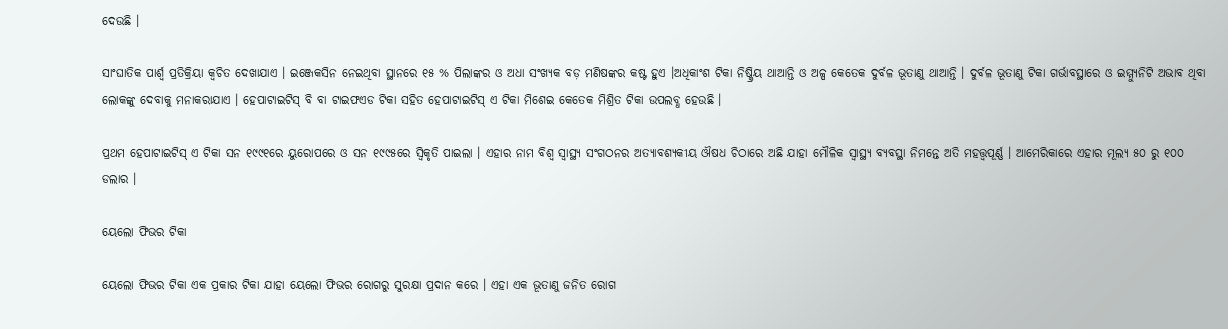ଦେଉଛି ।

ସାଂଘାତିକ ପାର୍ଶ୍ୱ ପ୍ରତିକ୍ରିୟା କ୍ୱଚିତ ଦେଖାଯାଏ । ଇଞ୍ଜେକସିନ ନେଇଥିବା ସ୍ଥାନରେ ୧୫ % ପିଲାଙ୍କର ଓ ଅଧା ସଂଖ୍ୟକ ବଡ଼ ମଣିଷଙ୍କର କଷ୍ଟ ହୁଏ ।ଅଧିକାଂଶ ଟିକା ନିଷ୍କ୍ରିୟ ଥାଆନ୍ତି ଓ ଅଳ୍ପ କେତେକ ଦୁର୍ବଳ ଭୂତାଣୁ ଥାଆନ୍ତି । ଦୁର୍ବଳ ଭୂତାଣୁ ଟିକା ଗର୍ଭାବସ୍ଥାରେ ଓ ଇମ୍ମ୍ୟୁନିଟି ଅଭାବ ଥିବା ଲୋକଙ୍କୁ ଦେବାକୁ ମନାକରାଯାଏ । ହେପାଟାଇଟିସ୍ ବି ବା ଟାଇଫଏଡ ଟିକା ସ‌ହିତ ହେପାଟାଇଟିସ୍ ଏ ଟିକା ମିଶେଇ କେତେକ ମିଶ୍ରିତ ଟିକା ଉପଲବ୍ଧ ହେଉଛି ।

ପ୍ରଥମ ହେପାଟାଇଟିସ୍ ଏ ଟିକା ସନ ୧୯୯୧ରେ ୟୁରୋପରେ ଓ ସନ ୧୯୯୫ରେ ସ୍ୱିକୃତି ପାଇଲା । ଏହାର ନାମ ବିଶ୍ୱ ସ୍ୱାସ୍ଥ୍ୟ ସଂଗଠନର ଅତ୍ୟାବଶ୍ୟକୀୟ ଔଷଧ ଚିଠାରେ ଅଛି ଯାହା ମୌଳିକ ସ୍ୱାସ୍ଥ୍ୟ ବ୍ୟବସ୍ଥା ନିମନ୍ତେ ଅତି ମହତ୍ତ୍ୱପୂର୍ଣ୍ଣ । ଆମେରିକାରେ ଏହାର ମୂଲ୍ୟ ୫୦ ରୁ ୧୦୦ ଡଲାର ।

ୟେଲୋ ଫିଭର ଟିକା

ୟେଲୋ ଫିଭର ଟିକା ଏକ ପ୍ରକାର ଟିକା ଯାହା ୟେଲୋ ଫିଭର ରୋଗରୁ ସୁରକ୍ଷା ପ୍ରଦାନ କରେ । ଏହା ଏକ ଭୂତାଣୁ ଜନିତ ରୋଗ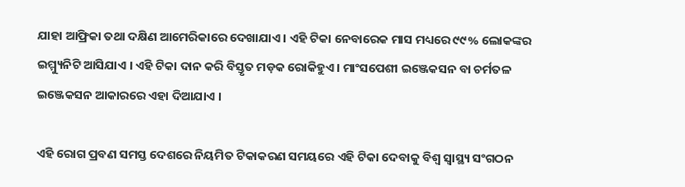ଯାହା ଆଫ୍ରିକା ତ‌ଥା ଦକ୍ଷିଣ ଆମେରିକାରେ ଦେଖାଯାଏ । ଏହି ଟିକା ନେବାରେକ ମାସ ମଧ୍ୟରେ ୯୯% ଲୋକଙ୍କର ଇମ୍ମ୍ୟୁନିଟି ଆସିଯାଏ । ଏହି ଟିକା ଦାନ କରି ବିସ୍ତୃତ ମଡ଼କ ରୋକିହୁଏ । ମାଂସପେଶୀ ଇଞ୍ଜେକସନ ବା ଚର୍ମତଳ ଇଞ୍ଜେକସନ ଆକାରରେ ଏହା ଦିଆଯାଏ ।

ଏହି ରୋଗ ପ୍ରବଣ ସମସ୍ତ ଦେଶରେ ନିୟମିତ ଟିକାକରଣ ସମୟରେ ଏହି ଟିକା ଦେବାକୁ ବିଶ୍ୱ ସ୍ୱାସ୍ଥ୍ୟ ସଂଗଠନ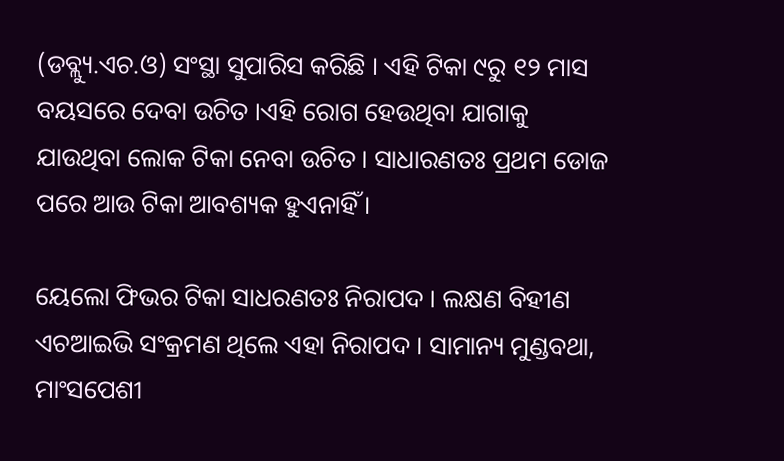(ଡବ୍ଲ୍ୟୁ.ଏଚ.ଓ) ସଂସ୍ଥା ସୁପାରିସ କରିଛି । ଏହି ଟିକା ୯ରୁ ୧୨ ମାସ ବୟସରେ ଦେବା ଉଚିତ ।ଏହି ରୋଗ ହେଉଥିବା ଯାଗାକୁ ଯାଉଥିବା ଲୋକ ଟିକା ନେବା ଉଚିତ । ସାଧାରଣତଃ ପ୍ରଥମ ଡୋଜ ପରେ ଆଉ ଟିକା ଆବଶ୍ୟକ ହୁଏନାହିଁ ।

ୟେଲୋ ଫିଭର ଟିକା ସାଧରଣତଃ ନିରାପଦ । ଲକ୍ଷଣ ବିହୀଣ ଏଚଆଇଭି ସଂକ୍ରମଣ ଥିଲେ ଏହା ନିରାପଦ । ସାମାନ୍ୟ ମୁଣ୍ଡବଥା, ମାଂସପେଶୀ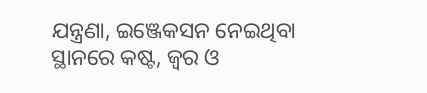ଯନ୍ତ୍ରଣା, ଇଞ୍ଜେକସନ ନେଇଥିବା ସ୍ଥାନରେ କଷ୍ଟ, ଜ୍ୱର ଓ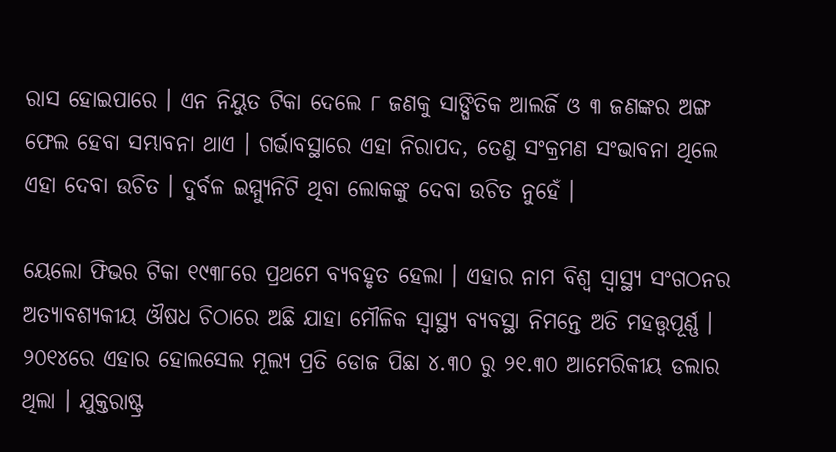ରାସ ହୋଇପାରେ । ଏନ ନିୟୁତ ଟିକା ଦେଲେ ୮ ଜଣକୁ ସାଙ୍ଘିତିକ ଆଲର୍ଜି ଓ ୩ ଜଣଙ୍କର ଅଙ୍ଗ ଫେଲ ହେବା ସମ୍ଭାବନା ଥାଏ । ଗର୍ଭାବସ୍ଥାରେ ଏହା ନିରାପଦ, ତେଣୁ ସଂକ୍ରମଣ ସଂଭାବନା ଥିଲେ ଏହା ଦେବା ଉଚିତ । ଦୁର୍ବଳ ଇମ୍ମ୍ୟୁନିଟି ଥିବା ଲୋକଙ୍କୁ ଦେବା ଉଚିତ ନୁହେଁ ।

ୟେଲୋ ଫିଭର ଟିକା ୧୯୩୮ରେ ପ୍ରଥମେ ବ୍ୟବ‌ହୃତ ହେଲା । ଏହାର ନାମ ବିଶ୍ୱ ସ୍ୱାସ୍ଥ୍ୟ ସଂଗଠନର ଅତ୍ୟାବଶ୍ୟକୀୟ ଔଷଧ ଚିଠାରେ ଅଛି ଯାହା ମୌଳିକ ସ୍ୱାସ୍ଥ୍ୟ ବ୍ୟବସ୍ଥା ନିମନ୍ତେ ଅତି ମହତ୍ତ୍ୱପୂର୍ଣ୍ଣ । ୨୦୧୪ରେ ଏହାର ହୋଲସେଲ ମୂଲ୍ୟ ପ୍ରତି ଡୋଜ ପିଛା ୪.୩୦ ରୁ ୨୧.୩୦ ଆମେରିକୀୟ ଡଲାର ଥିଲା । ଯୁକ୍ତରାଷ୍ଟ୍ର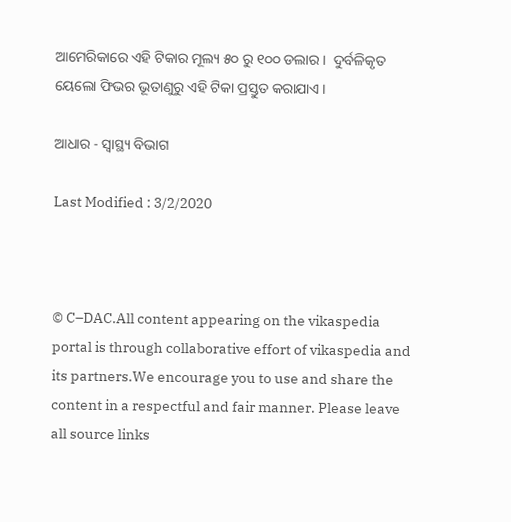ଆମେରିକାରେ ଏହି ଟିକାର ମୂଲ୍ୟ ୫୦ ରୁ ୧୦୦ ଡଲାର ।  ଦୁର୍ବଳିକୃତ ୟେଲୋ ଫିଭର ଭୂତାଣୁରୁ ଏହି ଟିକା ପ୍ରସ୍ତୁତ କରାଯାଏ ।

ଆଧାର - ସ୍ୱାସ୍ଥ୍ୟ ବିଭାଗ

Last Modified : 3/2/2020



© C–DAC.All content appearing on the vikaspedia portal is through collaborative effort of vikaspedia and its partners.We encourage you to use and share the content in a respectful and fair manner. Please leave all source links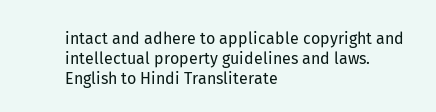intact and adhere to applicable copyright and intellectual property guidelines and laws.
English to Hindi Transliterate